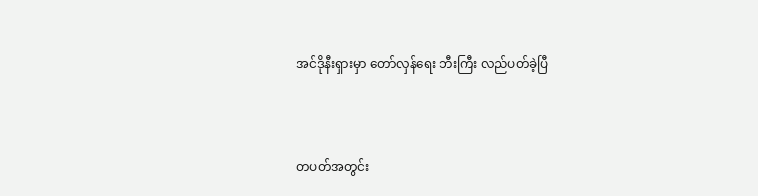အင်ဒိုနီးရှားမှာ တော်လှန်ရေး ဘီးကြီး လည်ပတ်ခဲ့ပြီ



တပတ်အတွင်း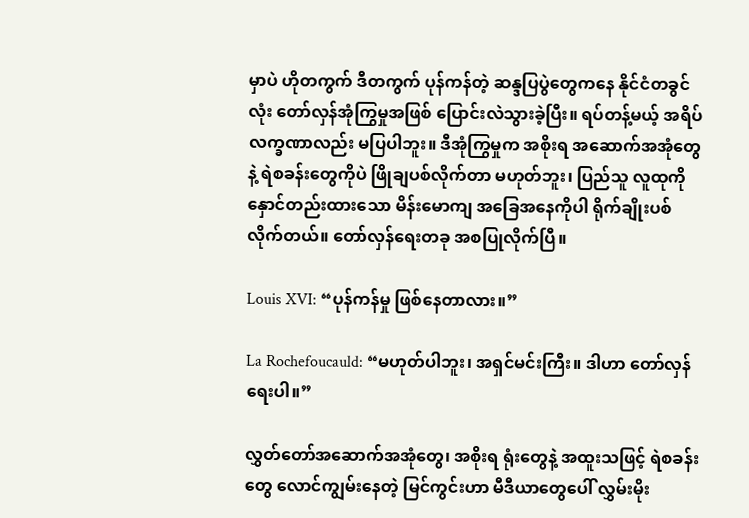မှာပဲ ဟိုတကွက် ဒီတကွက် ပုန်ကန်တဲ့ ဆန္ဒပြပွဲတွေကနေ နိုင်ငံတခွင်လုံး တော်လှန်အုံကြွမှုအဖြစ် ပြောင်းလဲသွားခဲ့ပြီး။ ရပ်တန့်မယ့် အရိပ်လက္ခဏာလည်း မပြပါဘူး။ ဒီအုံကြွမှုက အစိုးရ အဆောက်အအုံတွေနဲ့ ရဲစခန်းတွေကိုပဲ ဖြိုချပစ်လိုက်တာ မဟုတ်ဘူး၊ ပြည်သူ လူထုကို နှောင်တည်းထားသော မိန်းမောကျ အခြေအနေကိုပါ ရိုက်ချိုးပစ်လိုက်တယ်။ တော်လှန်ရေးတခု အစပြုလိုက်ပြီ။

Louis XVI: “ပုန်ကန်မှု ဖြစ်နေတာလား။”

La Rochefoucauld: “မဟုတ်ပါဘူး၊ အရှင်မင်းကြီး။ ဒါဟာ တော်လှန်ရေးပါ။”

လွှတ်တော်အဆောက်အအုံတွေ၊ အစိုးရ ရုံးတွေနဲ့ အထူးသဖြင့် ရဲစခန်းတွေ လောင်ကျွမ်းနေတဲ့ မြင်ကွင်းဟာ မီဒီယာတွေပေါ် လွှမ်းမိုး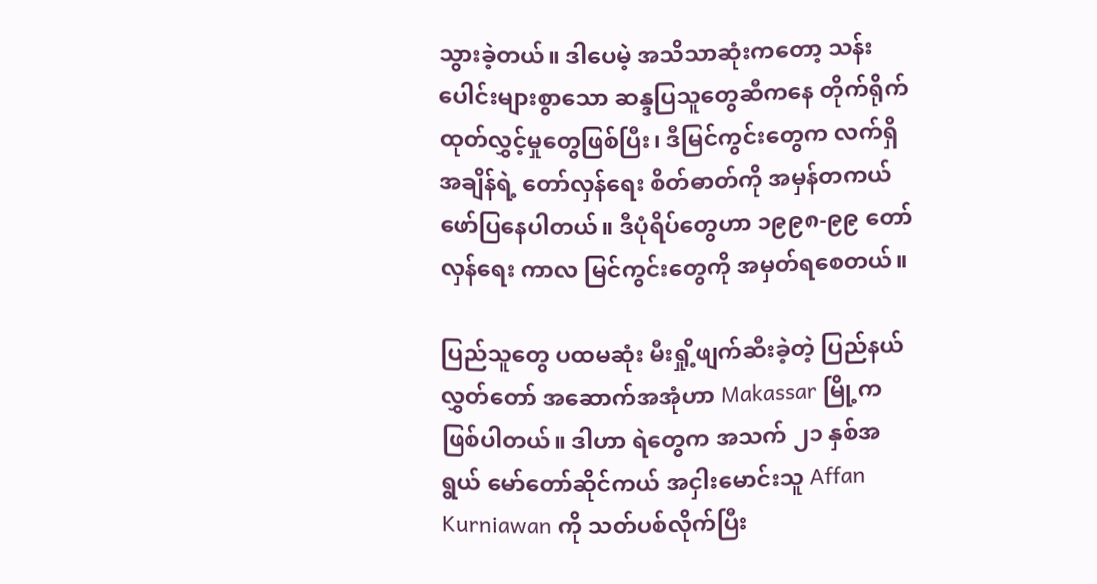သွားခဲ့တယ်။ ဒါပေမဲ့ အသိသာဆုံးကတော့ သန်းပေါင်းများစွာသော ဆန္ဒပြသူတွေဆီကနေ တိုက်ရိုက်ထုတ်လွှင့်မှုတွေဖြစ်ပြီး၊ ဒီမြင်ကွင်းတွေက လက်ရှိအချိန်ရဲ့ တော်လှန်ရေး စိတ်ဓာတ်ကို အမှန်တကယ် ဖော်ပြနေပါတယ်။ ဒီပုံရိပ်တွေဟာ ၁၉၉၈-၉၉ တော်လှန်ရေး ကာလ မြင်ကွင်းတွေကို အမှတ်ရစေတယ်။

ပြည်သူတွေ ပထမဆုံး မီးရှို့ဖျက်ဆီးခဲ့တဲ့ ပြည်နယ်လွှတ်တော် အဆောက်အအုံဟာ Makassar မြို့က ဖြစ်ပါတယ်။ ဒါဟာ ရဲတွေက အသက် ၂၁ နှစ်အရွယ် မော်တော်ဆိုင်ကယ် အငှါးမောင်းသူ Affan Kurniawan ကို သတ်ပစ်လိုက်ပြီး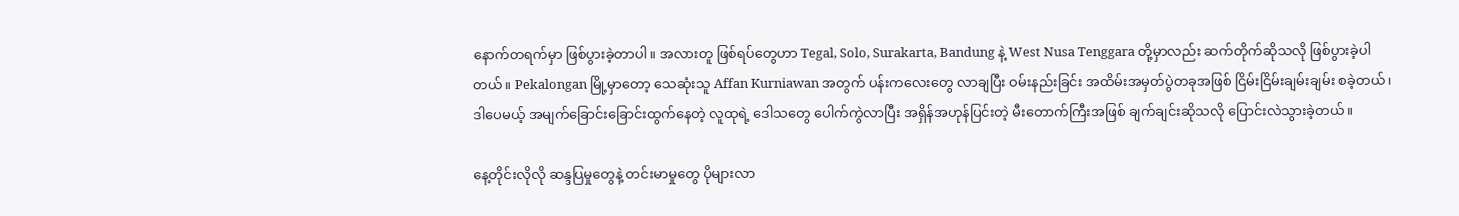နောက်တရက်မှာ ဖြစ်ပွားခဲ့တာပါ။ အလားတူ ဖြစ်ရပ်တွေဟာ Tegal, Solo, Surakarta, Bandung နဲ့ West Nusa Tenggara တို့မှာလည်း ဆက်တိုက်ဆိုသလို ဖြစ်ပွားခဲ့ပါတယ်။ Pekalongan မြို့မှာတော့ သေဆုံးသူ Affan Kurniawan အတွက် ပန်းကလေးတွေ လာချပြီး ဝမ်းနည်းခြင်း အထိမ်းအမှတ်ပွဲတခုအဖြစ် ငြိမ်းငြိမ်းချမ်းချမ်း စခဲ့တယ်၊ ဒါပေမယ့် အမျက်ခြောင်းခြောင်းထွက်နေတဲ့ လူထုရဲ့ ဒေါသတွေ ပေါက်ကွဲလာပြီး အရှိန်အဟုန်ပြင်းတဲ့ မီးတောက်ကြီးအဖြစ် ချက်ချင်းဆိုသလို ပြောင်းလဲသွားခဲ့တယ်။

နေ့တိုင်းလိုလို ဆန္ဒပြမှုတွေနဲ့ တင်းမာမှုတွေ ပိုများလာ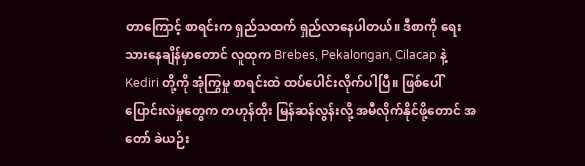တာကြောင့် စာရင်းက ရှည်သထက် ရှည်လာနေပါတယ်။ ဒီစာကို ရေးသားနေချိန်မှာတောင် လူထုက Brebes, Pekalongan, Cilacap နဲ့ Kediri တို့ကို အုံကြွမှု စာရင်းထဲ ထပ်ပေါင်းလိုက်ပါပြီ။ ဖြစ်ပေါ်ပြောင်းလဲမှုတွေက တဟုန်ထိုး မြန်ဆန်လွန်းလို့ အမီလိုက်နိုင်ဖို့တောင် အတော် ခဲယဉ်း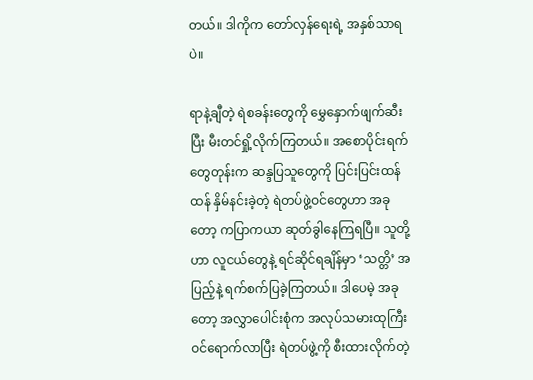တယ်။ ဒါကိုက တော်လှန်ရေးရဲ့ အနှစ်သာရပဲ။

ရာနဲ့ချီတဲ့ ရဲစခန်းတွေကို မွှေနှောက်ဖျက်ဆီးပြီး မီးတင်ရှို့လိုက်ကြတယ်။ အစောပိုင်းရက်တွေတုန်းက ဆန္ဒပြသူတွေကို ပြင်းပြင်းထန်ထန် နှိမ်နင်းခဲ့တဲ့ ရဲတပ်ဖွဲ့ဝင်တွေဟာ အခုတော့ ကပြာကယာ ဆုတ်ခွါနေကြရပြီ။ သူတို့ဟာ လူငယ်တွေနဲ့ ရင်ဆိုင်ရချိန်မှာ ‘သတ္တိ’ အပြည့်နဲ့ ရက်စက်ပြခဲ့ကြတယ်။ ဒါပေမဲ့ အခုတော့ အလွှာပေါင်းစုံက အလုပ်သမားထုကြီး ဝင်ရောက်လာပြီး ရဲတပ်ဖွဲ့ကို စီးထားလိုက်တဲ့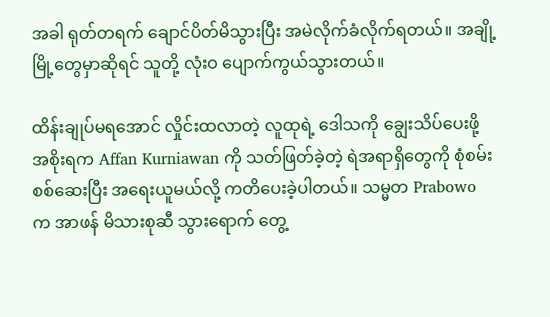အခါ ရုတ်တရက် ချောင်ပိတ်မိသွားပြီး အမဲလိုက်ခံလိုက်ရတယ်။ အချို့မြို့တွေမှာဆိုရင် သူတို့ လုံးဝ ပျောက်ကွယ်သွားတယ်။

ထိန်းချုပ်မရအောင် လှိုင်းထလာတဲ့ လူထုရဲ့ ဒေါသကို ချွေးသိပ်ပေးဖို့ အစိုးရက Affan Kurniawan ကို သတ်ဖြတ်ခဲ့တဲ့ ရဲအရာရှိတွေကို စုံစမ်းစစ်ဆေးပြီး အရေးယူမယ်လို့ ကတိပေးခဲ့ပါတယ်။ သမ္မတ Prabowo က အာဖန် မိသားစုဆီ သွားရောက် တွေ့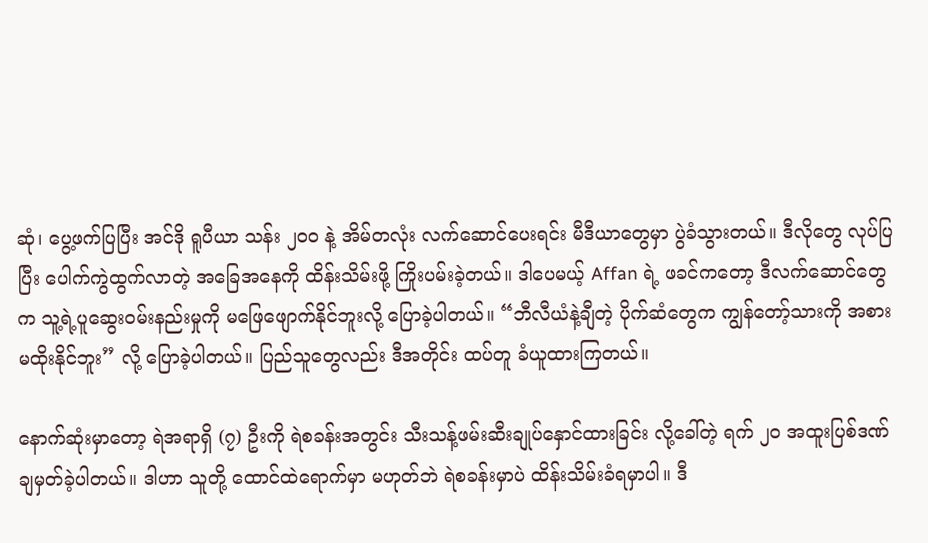ဆုံ၊ ပွေ့ဖက်ပြပြီး အင်ဒို ရူပီယာ သန်း ၂၀၀ နဲ့ အိမ်တလုံး လက်ဆောင်ပေးရင်း မီဒီယာတွေမှာ ပွဲခံသွားတယ်။ ဒီလိုတွေ လုပ်ပြပြီး ပေါက်ကွဲထွက်လာတဲ့ အခြေအနေကို ထိန်းသိမ်းဖို့ ကြိုးပမ်းခဲ့တယ်။ ဒါပေမယ့် Affan ရဲ့ ဖခင်ကတော့ ဒီလက်ဆောင်တွေက သူ့ရဲ့ပူဆွေးဝမ်းနည်းမှုကို မဖြေဖျောက်နိုင်ဘူးလို့ ပြောခဲ့ပါတယ်။ “ဘီလီယံနဲ့ချီတဲ့ ပိုက်ဆံတွေက ကျွန်တော့်သားကို အစားမထိုးနိုင်ဘူး” လို့ ပြောခဲ့ပါတယ်။ ပြည်သူတွေလည်း ဒီအတိုင်း ထပ်တူ ခံယူထားကြတယ်။

နောက်ဆုံးမှာတော့ ရဲအရာရှိ (၇) ဦးကို ရဲစခန်းအတွင်း သီးသန့်ဖမ်းဆီးချုပ်နှောင်ထားခြင်း လို့ခေါ်တဲ့ ရက် ၂၀ အထူးပြစ်ဒဏ် ချမှတ်ခဲ့ပါတယ်။ ဒါဟာ သူတို့ ထောင်ထဲရောက်မှာ မဟုတ်ဘဲ ရဲစခန်းမှာပဲ ထိန်းသိမ်းခံရမှာပါ။ ဒီ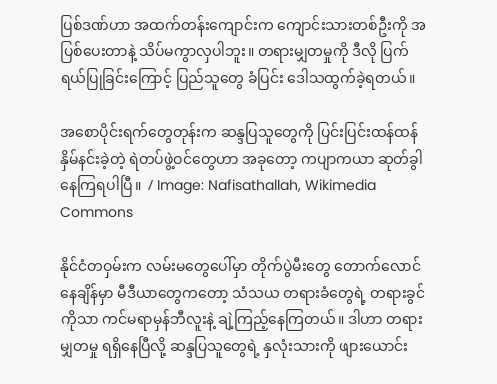ပြစ်ဒဏ်ဟာ အထက်တန်းကျောင်းက ကျောင်းသားတစ်ဦးကို အပြစ်ပေးတာနဲ့ သိပ်မကွာလှပါဘူး။ တရားမျှတမှုကို ဒီလို ပြက်ရယ်ပြုခြင်းကြောင့် ပြည်သူတွေ ခံပြင်း ဒေါသထွက်ခဲ့ရတယ်။

အစောပိုင်းရက်တွေတုန်းက ဆန္ဒပြသူတွေကို ပြင်းပြင်းထန်ထန် နှိမ်နင်းခဲ့တဲ့ ရဲတပ်ဖွဲ့ဝင်တွေဟာ အခုတော့ ကပျာကယာ ဆုတ်ခွါနေကြရပါပြီ။  / Image: Nafisathallah, Wikimedia Commons

နိုင်ငံတဝှမ်းက လမ်းမတွေပေါ်မှာ တိုက်ပွဲမီးတွေ တောက်လောင်နေချိန်မှာ မီဒီယာတွေကတော့ သံသယ တရားခံတွေရဲ့ တရားခွင်ကိုသာ ကင်မရာမှန်ဘီလူးနဲ့ ချဲ့ကြည့်နေကြတယ်။ ဒါဟာ တရားမျှတမှု ရရှိနေပြီလို့ ဆန္ဒပြသူတွေရဲ့ နှလုံးသားကို ဖျားယောင်း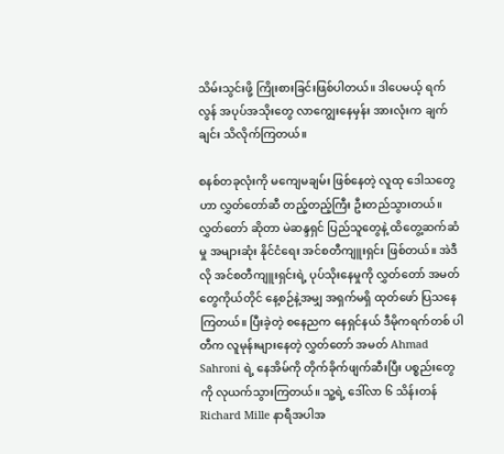သိမ်းသွင်းဖို့ ကြိုးစားခြင်းဖြစ်ပါတယ်။ ဒါပေမယ့် ရက်လွန် အပုပ်အသိုးတွေ လာကျွေးနေမှန်း အားလုံးက ချက်ချင်း သိလိုက်ကြတယ်။

စနစ်တခုလုံးကို မကျေမချမ်း ဖြစ်နေတဲ့ လူထု ဒေါသတွေဟာ လွှတ်တော်ဆီ တည့်တည့်ကြီး ဦးတည်သွားတယ်။ လွှတ်တော် ဆိုတာ မဲဆန္ဒရှင် ပြည်သူတွေနဲ့ ထိတွေ့ဆက်ဆံမှု အများဆုံး နိုင်ငံရေး အင်စတီကျူးရှင်း ဖြစ်တယ်။ အဲဒီလို အင်စတီကျူးရှင်းရဲ့ ပုပ်သိုးနေမှုကို လွှတ်တော် အမတ်တွေကိုယ်တိုင် နေ့စဉ်နဲ့အမျှ အရှက်မရှိ ထုတ်ဖော် ပြသနေကြတယ်။ ပြီးခဲ့တဲ့ စနေညက နေရှင်နယ် ဒီမိုကရက်တစ် ပါတီက လူမုန်းများနေတဲ့ လွှတ်တော် အမတ် Ahmad Sahroni ရဲ့ နေအိမ်ကို တိုက်ခိုက်ဖျက်ဆီးပြီး ပစ္စည်းတွေကို လုယက်သွားကြတယ်။ သူ့ရဲ့ ဒေါ်လာ ၆ သိန်းတန် Richard Mille နာရီအပါအ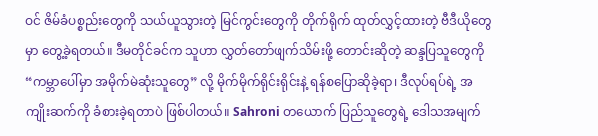ဝင် ဇိမ်ခံပစ္စည်းတွေကို သယ်ယူသွားတဲ့ မြင်ကွင်းတွေကို တိုက်ရိုက် ထုတ်လွှင့်ထားတဲ့ ဗီဒီယိုတွေမှာ တွေ့ခဲ့ရတယ်။ ဒီမတိုင်ခင်က သူဟာ လွှတ်တော်ဖျက်သိမ်းဖို့ တောင်းဆိုတဲ့ ဆန္ဒပြသူတွေကို “ကမ္ဘာပေါ်မှာ အမိုက်မဲဆုံးသူတွေ” လို့ မိုက်မိုက်ရိုင်းရိုင်းနဲ့ ရန်စပြောဆိုခဲ့ရာ၊ ဒီလုပ်ရပ်ရဲ့ အကျိုးဆက်ကို ခံစားခဲ့ရတာပဲ ဖြစ်ပါတယ်။ Sahroni တယောက် ပြည်သူတွေရဲ့ ဒေါသအမျက်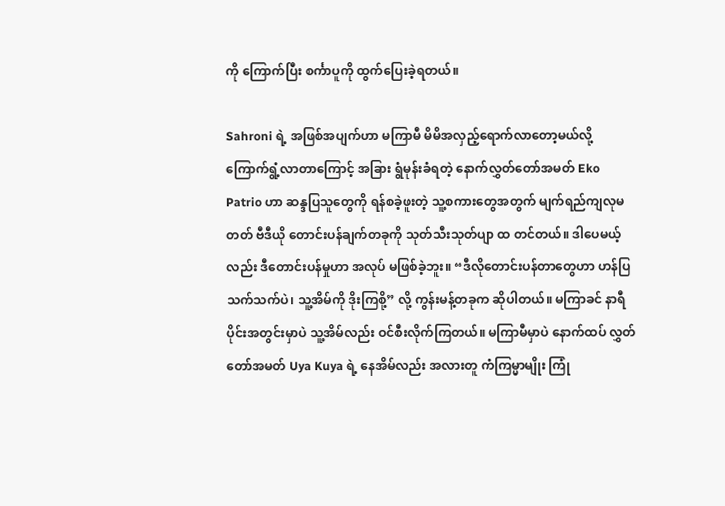ကို ကြောက်ပြီး စင်္ကာပူကို ထွက်ပြေးခဲ့ရတယ်။

Sahroni ရဲ့ အဖြစ်အပျက်ဟာ မကြာမီ မိမိအလှည့်ရောက်လာတော့မယ်လို့ ကြောက်ရွံ့လာတာကြောင့် အခြား ရွံမုန်းခံရတဲ့ နောက်လွှတ်တော်အမတ် Eko Patrio ဟာ ဆန္ဒပြသူတွေကို ရန်စခဲ့ဖူးတဲ့ သူ့စကားတွေအတွက် မျက်ရည်ကျလုမတတ် ဗီဒီယို တောင်းပန်ချက်တခုကို သုတ်သီးသုတ်ပျာ ထ တင်တယ်။ ဒါပေမယ့်လည်း ဒီတောင်းပန်မှုဟာ အလုပ် မဖြစ်ခဲ့ဘူး။ “ဒီလိုတောင်းပန်တာတွေဟာ ဟန်ပြ သက်သက်ပဲ၊ သူ့အိမ်ကို ဒိုးကြစို့” လို့ ကွန်းမန့်တခုက ဆိုပါတယ်။ မကြာခင် နာရီပိုင်းအတွင်းမှာပဲ သူ့အိမ်လည်း ဝင်စီးလိုက်ကြတယ်။ မကြာမီမှာပဲ နောက်ထပ် လွှတ်တော်အမတ် Uya Kuya ရဲ့ နေအိမ်လည်း အလားတူ ကံကြမ္မာမျိုး ကြုံ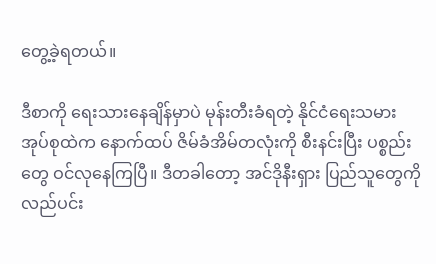တွေ့ခဲ့ရတယ်။

ဒီစာကို ရေးသားနေချိန်မှာပဲ မုန်းတီးခံရတဲ့ နိုင်ငံရေးသမား အုပ်စုထဲက နောက်ထပ် ဇိမ်ခံအိမ်တလုံးကို စီးနင်းပြီး ပစ္စည်းတွေ ဝင်လုနေကြပြီ။ ဒီတခါတော့ အင်ဒိုနီးရှား ပြည်သူတွေကို လည်ပင်း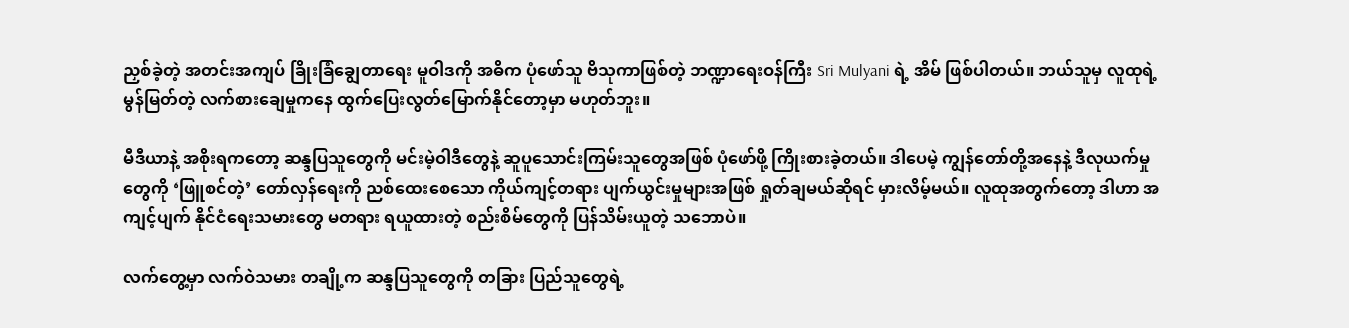ညှစ်ခဲ့တဲ့ အတင်းအကျပ် ခြိုးခြံချွေတာရေး မူဝါဒကို အဓိက ပုံဖော်သူ ဗိသုကာဖြစ်တဲ့ ဘဏ္ဍာရေးဝန်ကြီး Sri Mulyani ရဲ့ အိမ် ဖြစ်ပါတယ်။ ဘယ်သူမှ လူထုရဲ့ မွန်မြတ်တဲ့ လက်စားချေမှုကနေ ထွက်ပြေးလွတ်မြောက်နိုင်တော့မှာ မဟုတ်ဘူး။

မီဒီယာနဲ့ အစိုးရကတော့ ဆန္ဒပြသူတွေကို မင်းမဲ့ဝါဒီတွေနဲ့ ဆူပူသောင်းကြမ်းသူတွေအဖြစ် ပုံဖော်ဖို့ ကြိုးစားခဲ့တယ်။ ဒါပေမဲ့ ကျွန်တော်တို့အနေနဲ့ ဒီလုယက်မှုတွေကို ‘ဖြူစင်တဲ့’ တော်လှန်ရေးကို ညစ်ထေးစေသော ကိုယ်ကျင့်တရား ပျက်ယွင်းမှုများအဖြစ် ရှုတ်ချမယ်ဆိုရင် မှားလိမ့်မယ်။ လူထုအတွက်တော့ ဒါဟာ အကျင့်ပျက် နိုင်ငံရေးသမားတွေ မတရား ရယူထားတဲ့ စည်းစိမ်တွေကို ပြန်သိမ်းယူတဲ့ သဘောပဲ။

လက်တွေ့မှာ လက်ဝဲသမား တချို့က ဆန္ဒပြသူတွေကို တခြား ပြည်သူတွေရဲ့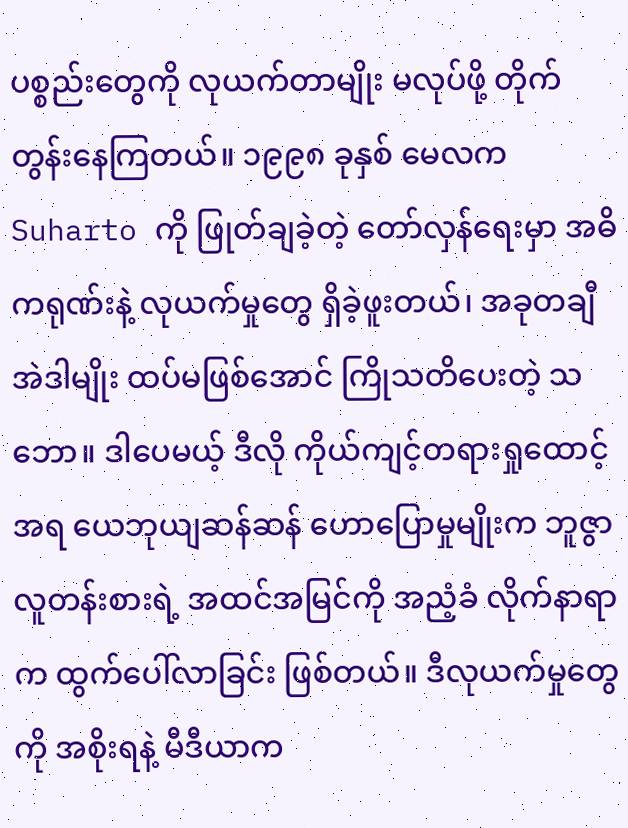ပစ္စည်းတွေကို လုယက်တာမျိုး မလုပ်ဖို့ တိုက်တွန်းနေကြတယ်။ ၁၉၉၈ ခုနှစ် မေလက Suharto ကို ဖြုတ်ချခဲ့တဲ့ တော်လှန်ရေးမှာ အဓိကရုဏ်းနဲ့ လုယက်မှုတွေ ရှိခဲ့ဖူးတယ်၊ အခုတချီ အဲဒါမျိုး ထပ်မဖြစ်အောင် ကြိုသတိပေးတဲ့ သဘော။ ဒါပေမယ့် ဒီလို ကိုယ်ကျင့်တရားရှုထောင့်အရ ယေဘုယျဆန်ဆန် ဟောပြောမှုမျိုးက ဘူဇွာ လူတန်းစားရဲ့ အထင်အမြင်ကို အညံ့ခံ လိုက်နာရာက ထွက်ပေါ်လာခြင်း ဖြစ်တယ်။ ဒီလုယက်မှုတွေကို အစိုးရနဲ့ မီဒီယာက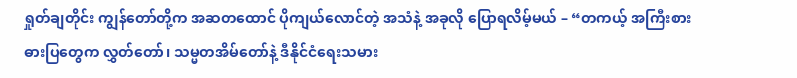ရှုတ်ချတိုင်း ကျွန်တော်တို့က အဆတထောင် ပိုကျယ်လောင်တဲ့ အသံနဲ့ အခုလို ပြောရလိမ့်မယ် – “တကယ့် အကြီးစား ဓားပြတွေက လွှတ်တော်၊ သမ္မတအိမ်တော်နဲ့ ဒီနိုင်ငံရေးသမား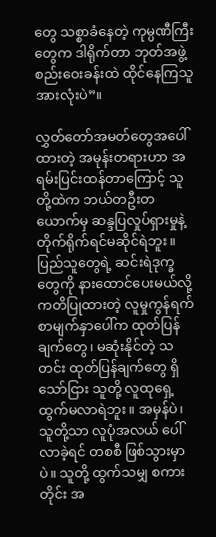တွေ သစ္စာခံနေတဲ့ ကုမ္ပဏီကြီးတွေက ဒါရိုက်တာ ဘုတ်အဖွဲ့ စည်းဝေးခန်းထဲ ထိုင်နေကြသူ အားလုံးပဲ”။

လွှတ်တော်အမတ်တွေအပေါ်ထားတဲ့ အမုန်းတရားဟာ အရမ်းပြင်းထန်တာကြောင့် သူတို့ထဲက ဘယ်တဦးတယောက်မှ ဆန္ဒပြလှုပ်ရှားမှုနဲ့ တိုက်ရိုက်ရင်မဆိုင်ရဲဘူး။ ပြည်သူတွေရဲ့ ဆင်းရဲဒုက္ခတွေကို နားထောင်ပေးမယ်လို့ ကတိပြုထားတဲ့ လူမှုကွန်ရက် စာမျက်နှာပေါ်က ထုတ်ပြန်ချက်တွေ၊ မဆုံးနိုင်တဲ့ သတင်း ထုတ်ပြန်ချက်တွေ ရှိသော်ငြား သူတို့ လူထုရှေ့ ထွက်မလာရဲဘူး။ အမှန်ပဲ၊ သူတို့သာ လူပုံအလယ် ပေါ်လာခဲ့ရင် တစစီ ဖြစ်သွားမှာပဲ။ သူတို့ ထွက်သမျှ စကားတိုင်း အ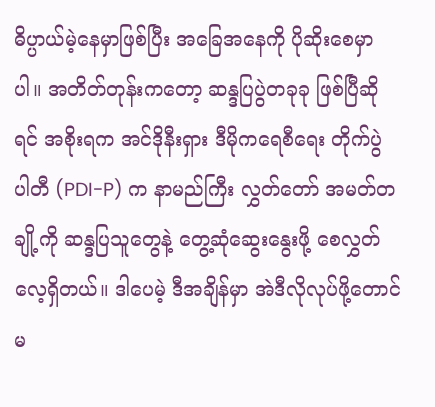ဓိပ္ပာယ်မဲ့နေမှာဖြစ်ပြီး အခြေအနေကို ပိုဆိုးစေမှာပါ။ အတိတ်တုန်းကတော့ ဆန္ဒပြပွဲတခုခု ဖြစ်ပြီဆိုရင် အစိုးရက အင်ဒိုနီးရှား ဒီမိုကရေစီရေး တိုက်ပွဲ ပါတီ (PDI-P) က နာမည်ကြီး လွှတ်တော် အမတ်တချို့ကို ဆန္ဒပြသူတွေနဲ့ တွေ့ဆုံဆွေးနွေးဖို့ စေလွှတ်လေ့ရှိတယ်။ ဒါပေမဲ့ ဒီအချိန်မှာ အဲဒီလိုလုပ်ဖို့တောင် မ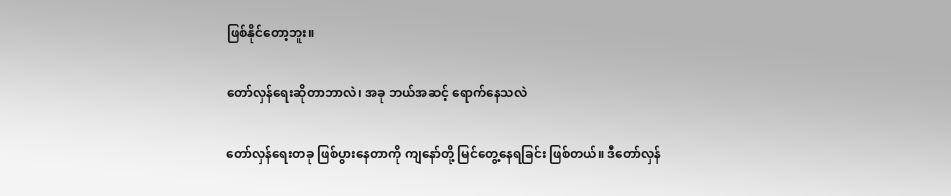ဖြစ်နိုင်တော့ဘူး။

တော်လှန်ရေးဆိုတာဘာလဲ၊ အခု ဘယ်အဆင့် ရောက်နေသလဲ

တော်လှန်ရေးတခု ဖြစ်ပွားနေတာကို ကျနော်တို့ မြင်တွေ့နေရခြင်း ဖြစ်တယ်။ ဒီတော်လှန်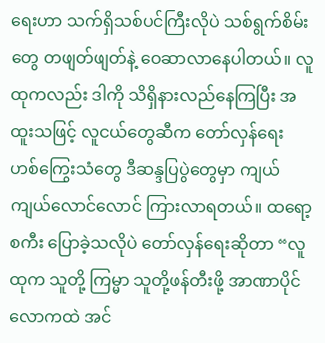ရေးဟာ သက်ရှိသစ်ပင်ကြီးလိုပဲ သစ်ရွက်စိမ်းတွေ တဖျတ်ဖျတ်နဲ့ ဝေဆာလာနေပါတယ်။ လူထုကလည်း ဒါကို သိရှိနားလည်နေကြပြီး အထူးသဖြင့် လူငယ်တွေဆီက တော်လှန်ရေး ဟစ်ကြွေးသံတွေ ဒီဆန္ဒပြပွဲတွေမှာ ကျယ်ကျယ်လောင်လောင် ကြားလာရတယ်။ ထရော့စကီး ပြောခဲ့သလိုပဲ တော်လှန်ရေးဆိုတာ “လူထုက သူတို့ ကြမ္မာ သူတို့ဖန်တီးဖို့ အာဏာပိုင် လောကထဲ အင်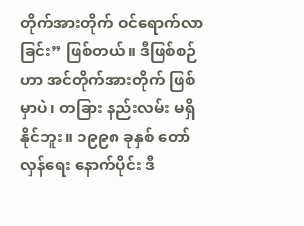တိုက်အားတိုက် ဝင်ရောက်လာခြင်း” ဖြစ်တယ်။ ဒီဖြစ်စဉ်ဟာ အင်တိုက်အားတိုက် ဖြစ်မှာပဲ၊ တခြား နည်းလမ်း မရှိနိုင်ဘူး။ ၁၉၉၈ ခုနှစ် တော်လှန်ရေး နောက်ပိုင်း ဒီ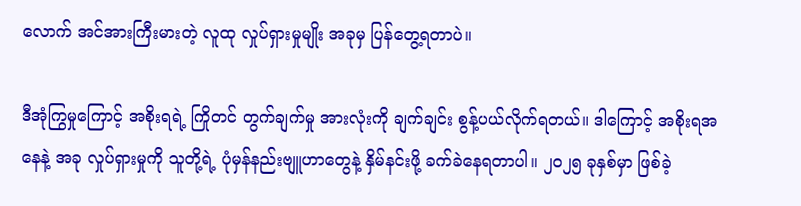လောက် အင်အားကြီးမားတဲ့ လူထု လှုပ်ရှားမှုမျိုး အခုမှ ပြန်တွေ့ရတာပဲ။

ဒီအုံကြွမှုကြောင့် အစိုးရရဲ့ ကြိုတင် တွက်ချက်မှု အားလုံးကို ချက်ချင်း စွန့်ပယ်လိုက်ရတယ်။ ဒါကြောင့် အစိုးရအနေနဲ့ အခု လှုပ်ရှားမှုကို သူတို့ရဲ့ ပုံမှန်နည်းဗျူဟာတွေနဲ့ နှိမ်နင်းဖို့ ခက်ခဲနေရတာပါ။ ၂၀၂၅ ခုနှစ်မှာ ဖြစ်ခဲ့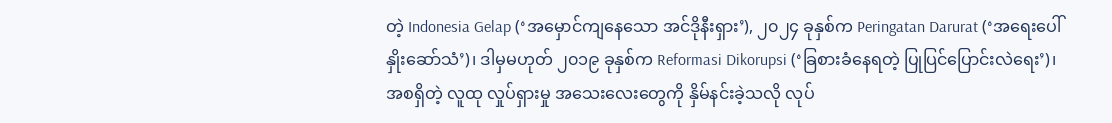တဲ့ Indonesia Gelap (‘အမှောင်ကျနေသော အင်ဒိုနီးရှား’), ၂၀၂၄ ခုနှစ်က Peringatan Darurat (‘အရေးပေါ် နှိုးဆော်သံ’)၊ ဒါမှမဟုတ် ၂၀၁၉ ခုနှစ်က Reformasi Dikorupsi (‘ခြစားခံနေရတဲ့ ပြုပြင်ပြောင်းလဲရေး’)၊  အစရှိတဲ့ လူထု လှုပ်ရှားမှု အသေးလေးတွေကို နှိမ်နင်းခဲ့သလို လုပ်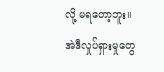လို့ မရတော့ဘူး။ အဲဒီလှုပ်ရှားမှုတွေ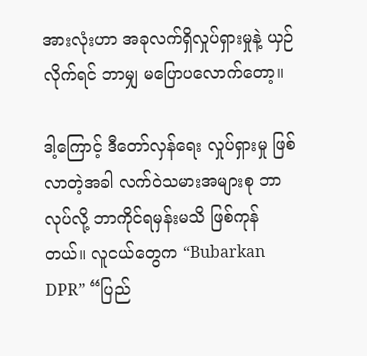အားလုံးဟာ အခုလက်ရှိလှုပ်ရှားမှုနဲ့ ယှဉ်လိုက်ရင် ဘာမျှ မပြောပလောက်တော့။

ဒါ့ကြောင့် ဒီတော်လှန်ရေး လှုပ်ရှားမှု ဖြစ်လာတဲ့အခါ လက်ဝဲသမားအများစု ဘာလုပ်လို့ ဘာကိုင်ရမှန်းမသိ ဖြစ်ကုန်တယ်။ လူငယ်တွေက “Bubarkan DPR” “ပြည်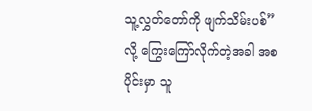သူ့လွှတ်တော်ကို ဖျက်သိမ်းပစ်” လို့ ကြွေးကြော်လိုက်တဲ့အခါ အစပိုင်းမှာ သူ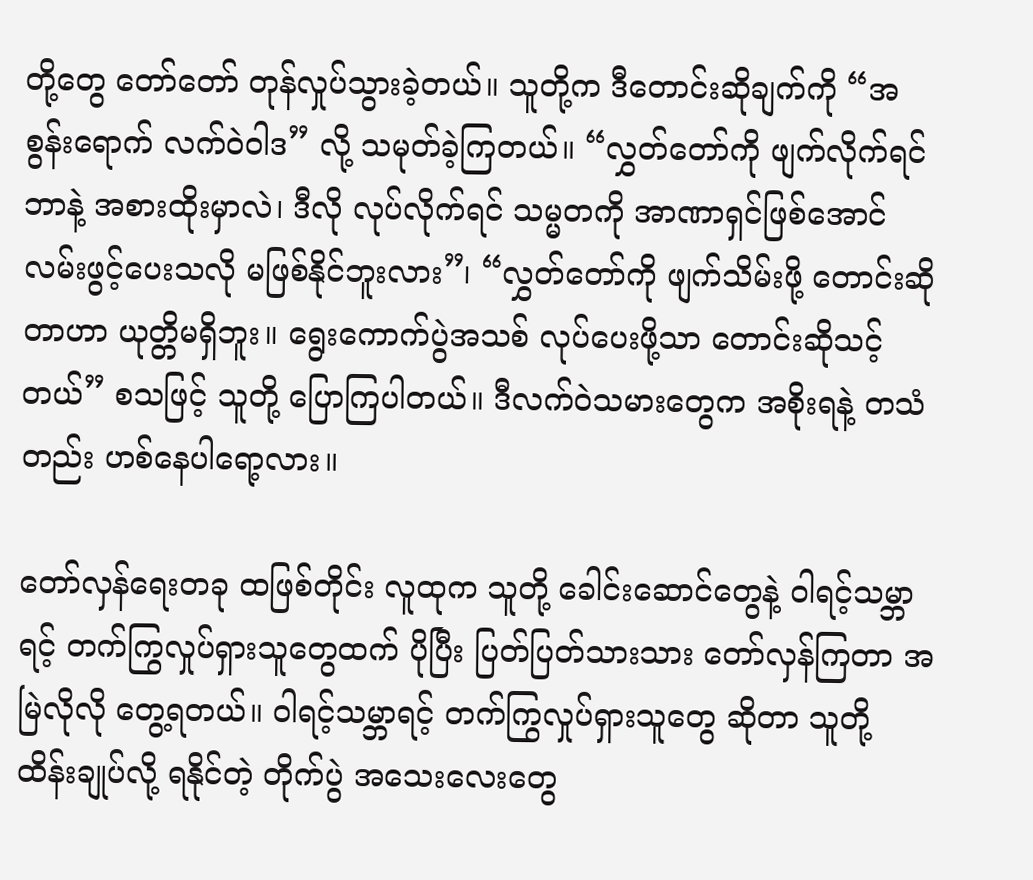တို့တွေ တော်တော် တုန်လှုပ်သွားခဲ့တယ်။ သူတို့က ဒီတောင်းဆိုချက်ကို “အစွန်းရောက် လက်ဝဲဝါဒ” လို့ သမုတ်ခဲ့ကြတယ်။ “လွှတ်တော်ကို ဖျက်လိုက်ရင် ဘာနဲ့ အစားထိုးမှာလဲ၊ ဒီလို လုပ်လိုက်ရင် သမ္မတကို အာဏာရှင်ဖြစ်အောင် လမ်းဖွင့်ပေးသလို မဖြစ်နိုင်ဘူးလား”၊ “လွှတ်တော်ကို ဖျက်သိမ်းဖို့ တောင်းဆိုတာဟာ ယုတ္တိမရှိဘူး။ ရွေးကောက်ပွဲအသစ် လုပ်ပေးဖို့သာ တောင်းဆိုသင့်တယ်” စသဖြင့် သူတို့ ပြောကြပါတယ်။‌ ဒီလက်ဝဲသမားတွေက အစိုးရနဲ့ တသံတည်း ဟစ်နေပါရော့လား။

တော်လှန်ရေးတခု ထဖြစ်တိုင်း လူထုက သူတို့ ခေါင်းဆောင်တွေနဲ့ ဝါရင့်သမ္ဘာရင့် တက်ကြွလှုပ်ရှားသူတွေထက် ပိုပြီး ပြတ်ပြတ်သားသား တော်လှန်ကြတာ အမြဲလိုလို တွေ့ရတယ်။ ဝါရင့်သမ္ဘာရင့် တက်ကြွလှုပ်ရှားသူတွေ ဆိုတာ သူတို့ ထိန်းချုပ်လို့ ရနိုင်တဲ့ တိုက်ပွဲ အသေးလေးတွေ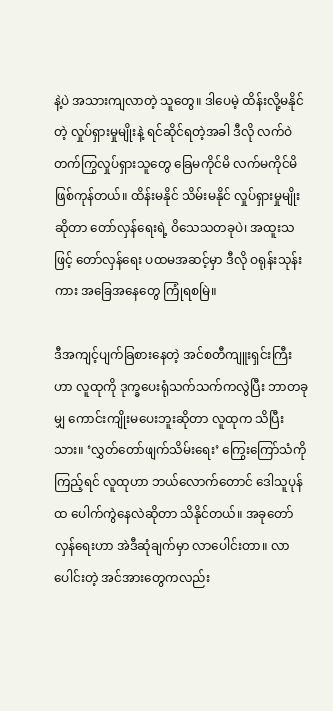နဲ့ပဲ အသားကျလာတဲ့ သူတွေ။ ဒါပေမဲ့ ထိန်းလို့မနိုင်တဲ့ လှုပ်ရှားမှုမျိုးနဲ့ ရင်ဆိုင်ရတဲ့အခါ ဒီလို လက်ဝဲ တက်ကြွလှုပ်ရှားသူတွေ ခြေမကိုင်မိ လက်မကိုင်မိ ဖြစ်ကုန်တယ်။ ထိန်းမနိုင် သိမ်းမနိုင် လှုပ်ရှားမှုမျိုးဆိုတာ တော်လှန်ရေးရဲ့ ဝိသေသတခုပဲ၊ အထူးသဖြင့် တော်လှန်ရေး ပထမအဆင့်မှာ ဒီလို ဝရုန်းသုန်းကား အခြေအနေတွေ ကြုံရစမြဲ။

ဒီအကျင့်ပျက်ခြစားနေတဲ့ အင်စတီကျူးရှင်းကြီးဟာ လူထုကို ဒုက္ခပေးရုံသက်သက်ကလွဲပြီး ဘာတခုမျှ ကောင်းကျိုးမပေးဘူးဆိုတာ လူထုက သိပြီးသား။ ‘လွှတ်တော်ဖျက်သိမ်းရေး’ ကြွေးကြော်သံကို ကြည့်ရင် လူထုဟာ ဘယ်လောက်တောင် ဒေါသူပုန်ထ ပေါက်ကွဲနေလဲဆိုတာ သိနိုင်တယ်။ အခုတော်လှန်ရေးဟာ အဲဒီဆုံချက်မှာ လာပေါင်းတာ။ လာပေါင်းတဲ့ အင်အားတွေကလည်း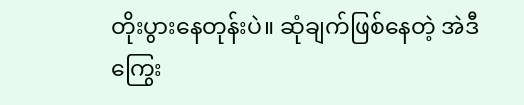တိုးပွားနေတုန်းပဲ။ ဆုံချက်ဖြစ်နေတဲ့ အဲဒီကြွေး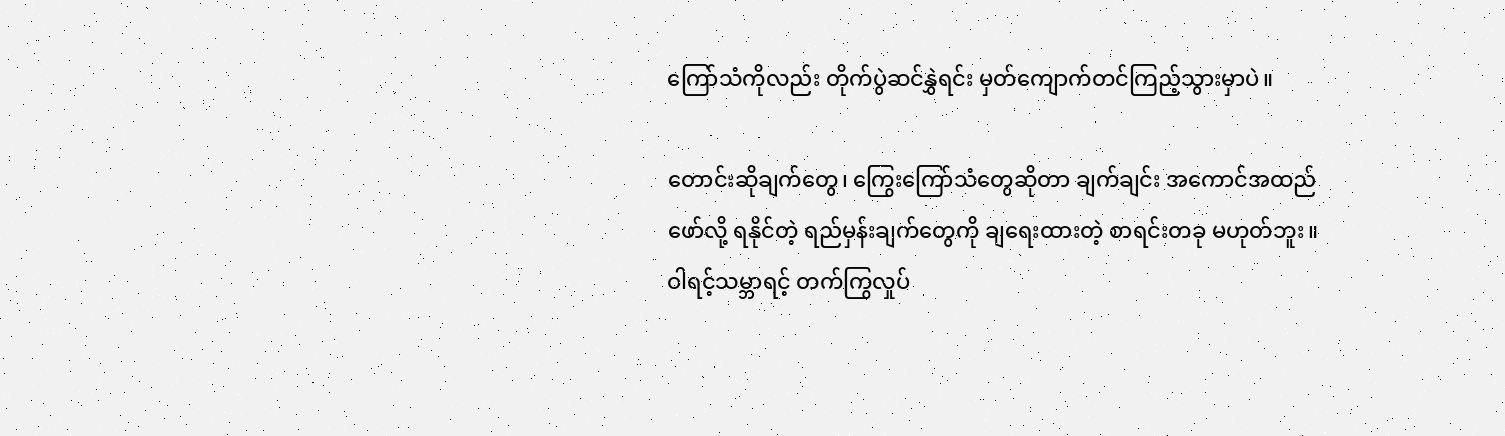ကြော်သံကိုလည်း တိုက်ပွဲဆင်နွှဲရင်း မှတ်ကျောက်တင်ကြည့်သွားမှာပဲ။

တောင်းဆိုချက်တွေ၊ ကြွေးကြော်သံတွေဆိုတာ ချက်ချင်း အကောင်အထည်ဖော်လို့ ရနိုင်တဲ့ ရည်မှန်းချက်တွေကို ချရေးထားတဲ့ စာရင်းတခု မဟုတ်ဘူး။ ဝါရင့်သမ္ဘာရင့် တက်ကြွလှုပ်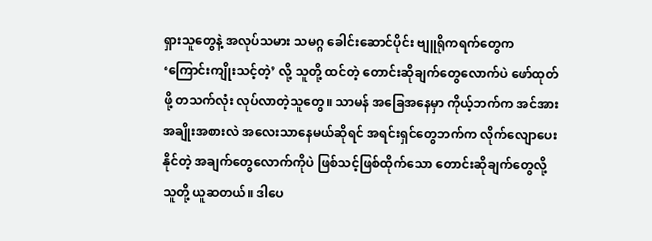ရှားသူတွေနဲ့ အလုပ်သမား သမဂ္ဂ ခေါင်းဆောင်ပိုင်း ဗျူရိုကရက်တွေက ‘ကြောင်းကျိုးသင့်တဲ့’ လို့ သူတို့ ထင်တဲ့ တောင်းဆိုချက်တွေလောက်ပဲ ဖော်ထုတ်ဖို့ တသက်လုံး လုပ်လာတဲ့သူတွေ။ သာမန် အခြေအနေမှာ ကိုယ့်ဘက်က အင်အား အချိုးအစားလဲ အလေးသာနေမယ်ဆိုရင် အရင်းရှင်တွေဘက်က လိုက်လျောပေးနိုင်တဲ့ အချက်တွေလောက်ကိုပဲ ဖြစ်သင့်ဖြစ်ထိုက်သော တောင်းဆိုချက်တွေလို့ သူတို့ ယူဆတယ်။ ဒါပေ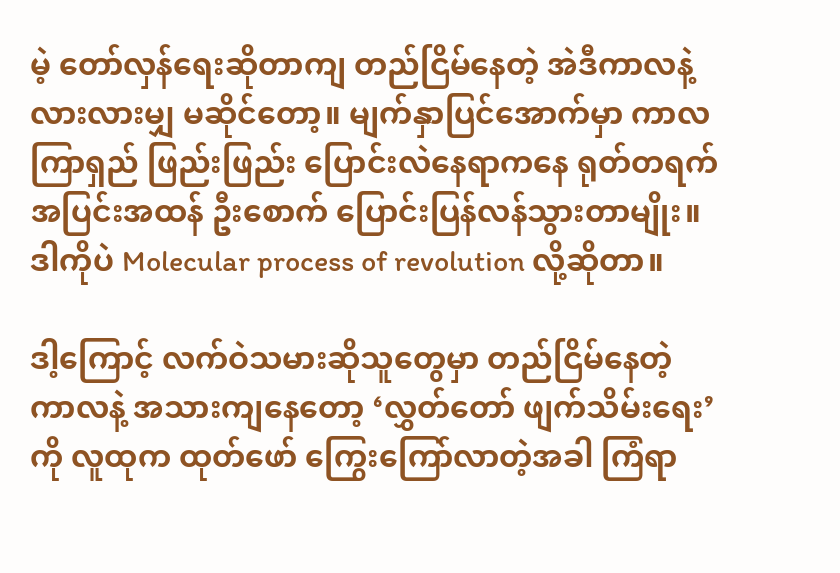မဲ့ တော်လှန်ရေးဆိုတာကျ တည်ငြိမ်နေတဲ့ အဲဒီကာလနဲ့ လားလားမျှ မဆိုင်တော့။ မျက်နှာပြင်အောက်မှာ ကာလကြာရှည် ဖြည်းဖြည်း ပြောင်းလဲနေရာကနေ ရုတ်တရက် အပြင်းအထန် ဦးစောက် ပြောင်းပြန်လန်သွားတာမျိုး။ ဒါကိုပဲ Molecular process of revolution လို့ဆိုတာ။

ဒါ့ကြောင့် လက်ဝဲသမားဆိုသူတွေမှာ တည်ငြိမ်နေတဲ့ ကာလနဲ့ အသားကျနေတော့ ‘လွှတ်တော် ဖျက်သိမ်းရေး’ကို လူထုက ထုတ်ဖော် ကြွေးကြော်လာတဲ့အခါ ကြံရာ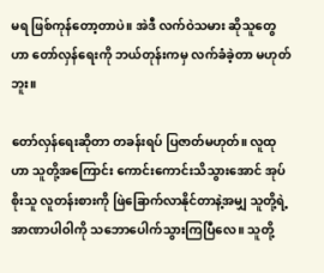မရ ဖြစ်ကုန်တော့တာပဲ။ အဲဒီ လက်ဝဲသမား ဆိုသူတွေဟာ တော်လှန်ရေးကို ဘယ်တုန်းကမှ လက်ခံခဲ့တာ မဟုတ်ဘူး။

တော်လှန်ရေးဆိုတာ တခန်းရပ် ပြဇာတ်မဟုတ်။ လူထုဟာ သူတို့အကြောင်း ကောင်းကောင်းသိသွားအောင် အုပ်စိုးသူ လူတန်းစားကို ဖြဲခြောက်လာနိုင်တာနဲ့အမျှ သူတို့ရဲ့ အာဏာပါဝါကို သဘောပေါက်သွားကြပြီလေ။ သူတို့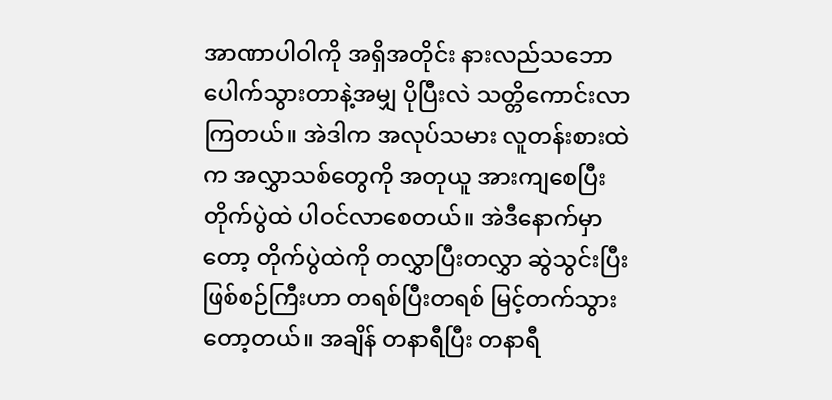အာဏာပါဝါကို အရှိအတိုင်း နားလည်သဘောပေါက်သွားတာနဲ့အမျှ ပိုပြီးလဲ သတ္တိကောင်းလာကြတယ်။ အဲဒါက အလုပ်သမား လူတန်းစားထဲက အလွှာသစ်တွေကို အတုယူ အားကျစေပြီး တိုက်ပွဲထဲ ပါဝင်လာစေတယ်။ အဲဒီနောက်မှာတော့ တိုက်ပွဲထဲကို တလွှာပြီးတလွှာ ဆွဲသွင်းပြီး ဖြစ်စဉ်ကြီးဟာ တရစ်ပြီးတရစ် မြင့်တက်သွားတော့တယ်။ အချိန် တနာရီပြီး တနာရီ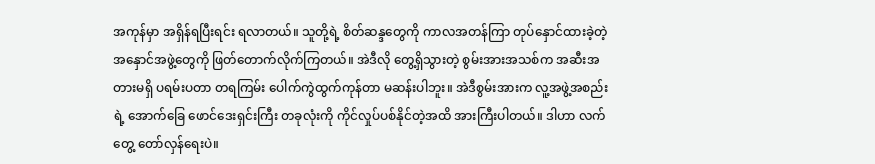အကုန်မှာ အရှိန်ရပြီးရင်း ရလာတယ်။ သူတို့ရဲ့ စိတ်ဆန္ဒတွေကို ကာလအတန်ကြာ တုပ်နှောင်ထားခဲ့တဲ့ အနှောင်အဖွဲ့တွေကို ဖြတ်တောက်လိုက်ကြတယ်။ အဲဒီလို တွေ့ရှိသွားတဲ့ စွမ်းအားအသစ်က အဆီးအတားမရှိ ပရမ်းပတာ တရကြမ်း ပေါက်ကွဲထွက်ကုန်တာ မဆန်းပါဘူး။ အဲဒီစွမ်းအားက လူ့အဖွဲ့အစည်းရဲ့ အောက်ခြေ ဖောင်ဒေးရှင်းကြီး တခုလုံးကို ကိုင်လှုပ်ပစ်နိုင်တဲ့အထိ အားကြီးပါတယ်။ ဒါဟာ လက်တွေ့ တော်လှန်ရေးပဲ။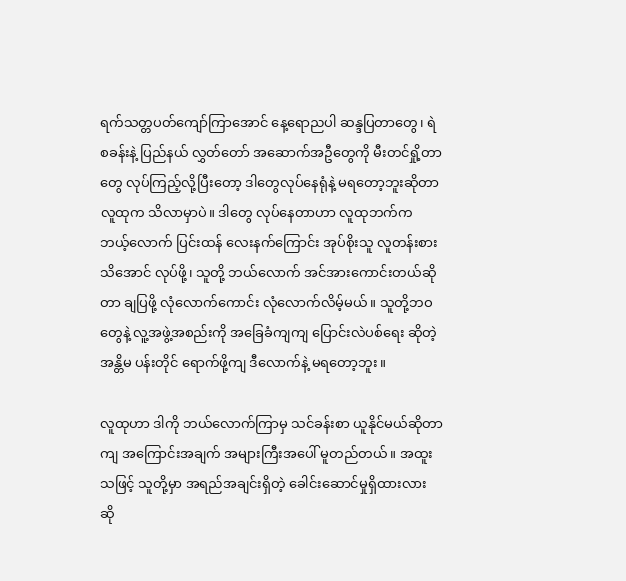ရက်သတ္တပတ်ကျော်ကြာအောင် နေ့ရောညပါ ဆန္ဒပြတာတွေ၊ ရဲစခန်းနဲ့ ပြည်နယ် လွှတ်တော် အဆောက်အဦတွေကို မီးတင်ရှို့တာတွေ လုပ်ကြည့်လို့ပြီးတော့ ဒါတွေလုပ်နေရုံနဲ့ မရတော့ဘူးဆိုတာ လူထုက သိလာမှာပဲ။ ဒါတွေ လုပ်နေတာဟာ လူထုဘက်က ဘယ့်လောက် ပြင်းထန် လေးနက်ကြောင်း အုပ်စိုးသူ လူတန်းစား သိအောင် လုပ်ဖို့၊ သူတို့ ဘယ်လောက် အင်အားကောင်းတယ်ဆိုတာ ချပြဖို့ လုံလောက်ကောင်း လုံလောက်လိမ့်မယ်။ သူတို့ဘဝတွေနဲ့ လူ့အဖွဲ့အစည်းကို အခြေခံကျကျ ပြောင်းလဲပစ်ရေး ဆိုတဲ့ အန္တိမ ပန်းတိုင် ရောက်ဖို့ကျ ဒီလောက်နဲ့ မရတော့ဘူး။

လူထုဟာ ဒါကို ဘယ်လောက်ကြာမှ သင်ခန်းစာ ယူနိုင်မယ်ဆိုတာကျ အကြောင်းအချက် အများကြီးအပေါ် မူတည်တယ်။ အထူးသဖြင့် သူတို့မှာ အရည်အချင်းရှိတဲ့ ခေါင်းဆောင်မှုရှိထားလား ဆို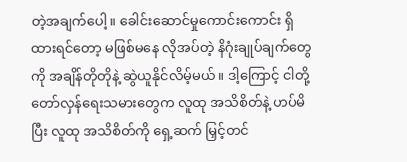တဲ့အချက်ပေါ့။ ခေါင်းဆောင်မှုကောင်းကောင်း ရှိထားရင်တော့ မဖြစ်မနေ လိုအပ်တဲ့ နိဂုံးချုပ်ချက်တွေကို အချိန်တိုတိုနဲ့ ဆွဲယူနိုင်လိမ့်မယ်။ ဒါ့ကြောင့် ငါတို့ တော်လှန်ရေးသမားတွေက လူထု အသိစိတ်နဲ့ ဟပ်မိပြီး လူထု အသိစိတ်ကို ရှေ့ဆက် မြှင့်တင်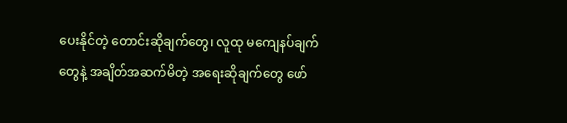ပေးနိုင်တဲ့ တောင်းဆိုချက်တွေ၊ လူထု မကျေနပ်ချက်တွေနဲ့ အချိတ်အဆက်မိတဲ့ အရေးဆိုချက်တွေ ဖော်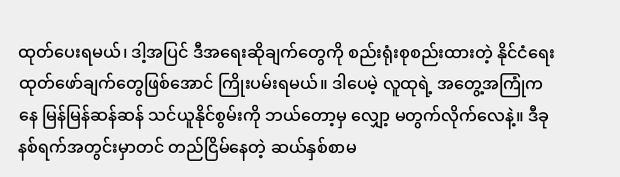ထုတ်ပေးရမယ်၊ ဒါ့အပြင် ဒီအရေးဆိုချက်တွေကို စည်းရုံးစုစည်းထားတဲ့ နိုင်ငံရေး ထုတ်ဖော်ချက်တွေဖြစ်အောင် ကြိုးပမ်းရမယ်။ ဒါပေမဲ့ လူထုရဲ့ အတွေ့အကြုံကနေ မြန်မြန်ဆန်ဆန် သင်ယူနိုင်စွမ်းကို ဘယ်တော့မှ လျှော့ မတွက်လိုက်လေနဲ့။ ဒီခုနစ်ရက်အတွင်းမှာတင် တည်ငြိမ်နေတဲ့ ဆယ်နှစ်စာမ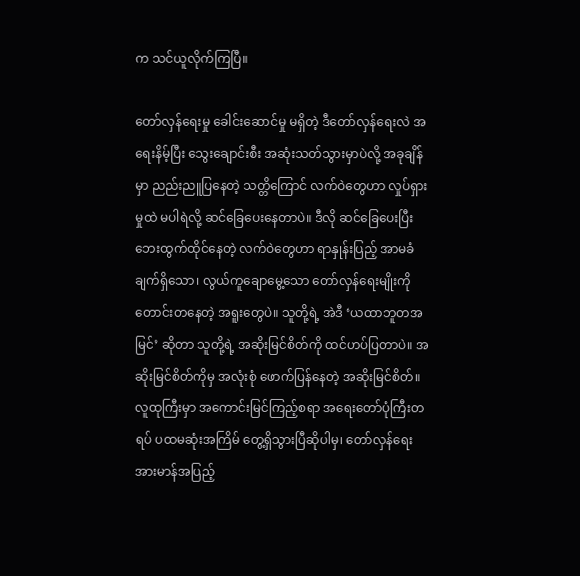က သင်ယူလိုက်ကြပြီ။

တော်လှန်ရေးမှု ခေါင်းဆောင်မှု မရှိတဲ့ ဒီတော်လှန်ရေးလဲ အရေးနိမ့်ပြီး သွေးချောင်းစီး အဆုံးသတ်သွားမှာပဲလို့ အခုချိန်မှာ ညည်းညူပြနေတဲ့ သတ္တိကြောင် လက်ဝဲတွေဟာ လှုပ်ရှားမှုထဲ မပါရဲလို့ ဆင်ခြေပေးနေတာပဲ။ ဒီလို ဆင်ခြေပေးပြီး ဘေးထွက်ထိုင်နေတဲ့ လက်ဝဲတွေဟာ ရာနှုန်းပြည့် အာမခံချက်ရှိသော၊ လွယ်ကူချောမွေ့သော တော်လှန်ရေးမျိုးကို တောင်းတနေတဲ့ အရူးတွေပဲ။ သူတို့ရဲ့ အဲဒီ ‘ယထာဘူတအမြင်’ ဆိုတာ သူတို့ရဲ့ အဆိုးမြင်စိတ်ကို ထင်ဟပ်ပြတာပဲ။ အဆိုးမြင်စိတ်ကိုမှ အလုံးစုံ ဖောက်ပြန်နေတဲ့ အဆိုးမြင်စိတ်။ လူထုကြီးမှာ အကောင်းမြင်ကြည့်စရာ အရေးတော်ပုံကြီးတရပ် ပထမဆုံးအကြိမ် တွေ့ရှိသွားပြီဆိုပါမှ၊ တော်လှန်ရေး အားမာန်အပြည့်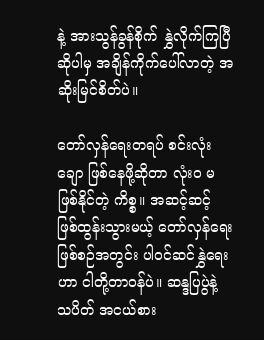နဲ့ အားသွန်ခွန်စိုက် နွှဲလိုက်ကြပြီဆိုပါမှ အချိန်ကိုက်ပေါ်လာတဲ့ အဆိုးမြင်စိတ်ပဲ။

တော်လှန်ရေးတရပ် စင်းလုံးချော ဖြစ်နေဖို့ဆိုတာ လုံးဝ မဖြစ်နိုင်တဲ့ ကိစ္စ။ အဆင့်ဆင့် ဖြစ်ထွန်းသွားမယ့် တော်လှန်ရေး ဖြစ်စဉ်အတွင်း ပါဝင်ဆင်နွှဲရေးဟာ ငါတို့တာဝန်ပဲ။ ဆန္ဒပြပွဲနဲ့ သပိတ် အငယ်စား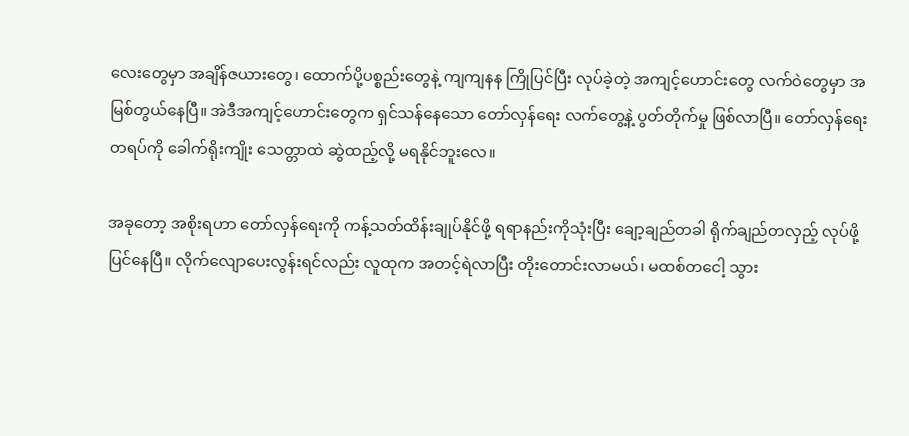လေးတွေမှာ အချိန်ဇယားတွေ၊ ထောက်ပို့ပစ္စည်းတွေနဲ့ ကျကျနန ကြိုပြင်ပြီး လုပ်ခဲ့တဲ့ အကျင့်ဟောင်းတွေ လက်ဝဲတွေမှာ အမြစ်တွယ်နေပြီ။ အဲဒီအကျင့်ဟောင်းတွေက ရှင်သန်နေသော တော်လှန်ရေး လက်တွေ့နဲ့ ပွတ်တိုက်မှု ဖြစ်လာပြီ။ တော်လှန်ရေးတရပ်ကို ခေါက်ရိုးကျိုး သေတ္တာထဲ ဆွဲထည့်လို့ မရနိုင်ဘူးလေ။

အခုတော့ အစိုးရဟာ တော်လှန်ရေးကို ကန့်သတ်ထိန်းချုပ်နိုင်ဖို့ ရရာနည်းကိုသုံးပြီး ချော့ချည်တခါ ရိုက်ချည်တလှည့် လုပ်ဖို့ ပြင်နေပြီ။ လိုက်လျောပေးလွန်းရင်လည်း လူထုက အတင့်ရဲလာပြီး တိုးတောင်းလာမယ်၊ မထစ်တငေါ့ သွား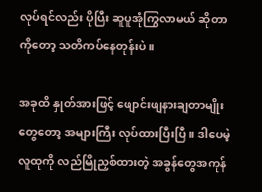လုပ်ရင်လည်း ပိုပြီး ဆူပူအုံကြွလာမယ် ဆိုတာကိုတော့ သတိကပ်နေတုန်းပဲ။

အခုထိ နှုတ်အားဖြင့် ဖျောင်းဖျနားချတာမျိုးတွေတော့ အများကြီး လုပ်ထားပြီးပြီ။ ဒါပေမဲ့ လူထုကို လည်မြိုညှစ်ထားတဲ့ အခွန်တွေအကုန်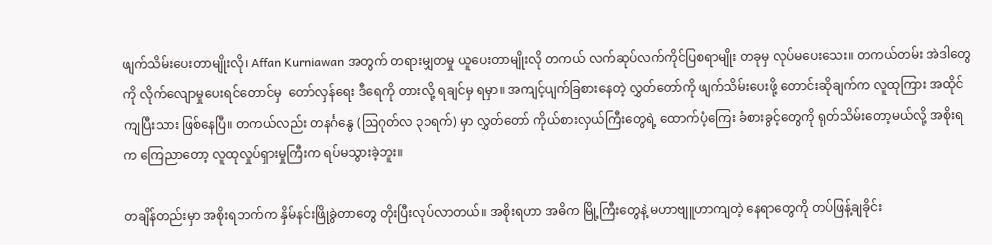ဖျက်သိမ်းပေးတာမျိုးလို၊ Affan Kurniawan အတွက် တရားမျှတမှု ယူပေးတာမျိုးလို တကယ် လက်ဆုပ်လက်ကိုင်ပြစရာမျိုး တခုမှ လုပ်မပေးသေး။ တကယ်တမ်း အဲဒါတွေကို လိုက်လျောမှုပေးရင်တောင်မှ  တော်လှန်ရေး ဒီရေကို တားလို့ ရချင်မှ ရမှာ။ အကျင့်ပျက်ခြစားနေတဲ့ လွှတ်တော်ကို ဖျက်သိမ်းပေးဖို့ တောင်းဆိုချက်က လူထုကြား အထိုင်ကျပြီးသား ဖြစ်နေပြီ။ တကယ်လည်း တနင်္ဂနွေ (ဩဂုတ်လ ၃၁ရက်) မှာ လွှတ်တော် ကိုယ်စားလှယ်ကြီးတွေရဲ့ ထောက်ပံ့ကြေး ခံစားခွင့်တွေကို ရုတ်သိမ်းတော့မယ်လို့ အစိုးရက ကြေညာတော့ လူထုလှုပ်ရှားမှုကြီးက ရပ်မသွားခဲ့ဘူး။

တချိန်တည်းမှာ အစိုးရဘက်က နှိမ်နင်းဖြိုခွဲတာတွေ တိုးပြီးလုပ်လာတယ်။ အစိုးရဟာ အဓိက မြို့ကြီးတွေနဲ့ မဟာဗျူဟာကျတဲ့ နေရာတွေကို တပ်ဖြန့်ချခိုင်း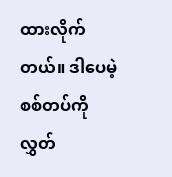ထားလိုက်တယ်။ ဒါပေမဲ့ စစ်တပ်ကို လွှတ်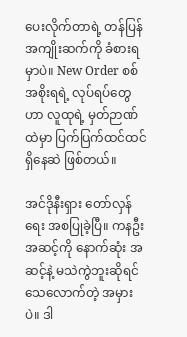ပေးလိုက်တာရဲ့ တန်ပြန်အကျိုးဆက်ကို ခံစားရမှာပဲ။ New Order စစ်အစိုးရရဲ့ လုပ်ရပ်တွေဟာ လူထုရဲ့ မှတ်ဉာဏ်ထဲမှာ ပြက်ပြက်ထင်ထင်ရှိနေဆဲ ဖြစ်တယ်။

အင်ဒိုနီးရှား တော်လှန်ရေး အစပြုခဲ့ပြီ။ ကနဦး အဆင့်ကို နောက်ဆုံး အဆင့်နဲ့ မသဲကွဲဘူးဆိုရင် သေလောက်တဲ့ အမှားပဲ။ ဒါ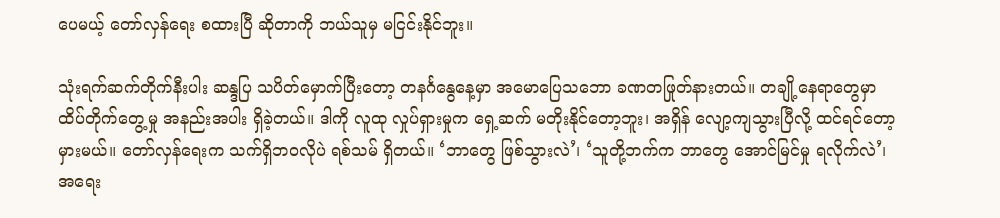ပေမယ့် တော်လှန်ရေး စထားပြီ ဆိုတာကို ဘယ်သူမှ မငြင်းနိုင်ဘူး။

သုံးရက်ဆက်တိုက်နီးပါး ဆန္ဒပြ သပိတ်မှောက်ပြီးတော့ တနင်္ဂနွေနေ့မှာ အမောပြေသဘော ခဏတဖြုတ်နားတယ်။ တချို့နေရာတွေမှာ ထိပ်တိုက်တွေ့မှု အနည်းအပါး ရှိခဲ့တယ်။ ဒါကို လူထု လှုပ်ရှားမှုက ရှေ့ဆက် မတိုးနိုင်တော့ဘူး၊ အရှိန် လျော့ကျသွားပြီလို့ ထင်ရင်တော့ မှားမယ်။ တော်လှန်ရေးက သက်ရှိဘဝလိုပဲ ရစ်သမ် ရှိတယ်။ ‘ဘာတွေ ဖြစ်သွားလဲ’၊ ‘သူတို့ဘက်က ဘာတွေ အောင်မြင်မှု ရလိုက်လဲ’၊ အရေး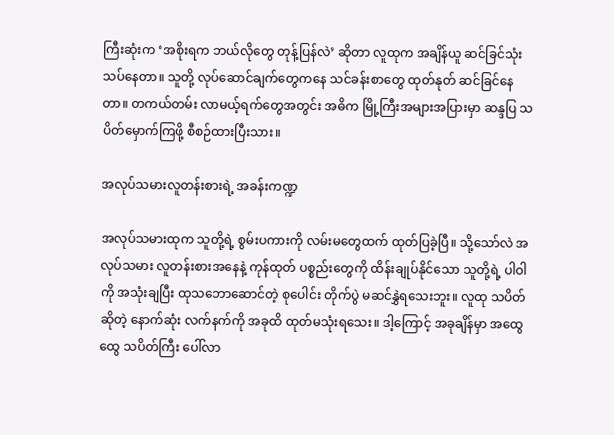ကြီးဆုံးက ‘အစိုးရက ဘယ်လိုတွေ တုန့်ပြန်လဲ’ ဆိုတာ လူထုက အချိန်ယူ ဆင်ခြင်သုံးသပ်နေတာ။ သူတို့ လုပ်ဆောင်ချက်တွေကနေ သင်ခန်းစာတွေ ထုတ်နုတ် ဆင်ခြင်နေတာ။ တကယ်တမ်း လာမယ့်ရက်တွေအတွင်း အဓိက မြို့ကြီးအများအပြားမှာ ဆန္ဒပြ သပိတ်မှောက်ကြဖို့ စီစဉ်ထားပြီးသား။

အလုပ်သမားလူတန်းစားရဲ့ အခန်းကဏ္ဍ

အလုပ်သမားထုက သူတို့ရဲ့ စွမ်းပကားကို လမ်းမတွေထက် ထုတ်ပြခဲ့ပြီ။ သို့သော်လဲ အလုပ်သမား လူတန်းစားအနေနဲ့ ကုန်ထုတ် ပစ္စည်းတွေကို ထိန်းချုပ်နိုင်သော သူတို့ရဲ့ ပါဝါကို အသုံးချပြီး ထုသဘောဆောင်တဲ့ စုပေါင်း တိုက်ပွဲ မဆင်နွှဲရသေးဘူး။ လူထု သပိတ် ဆိုတဲ့ နောက်ဆုံး လက်နက်ကို အခုထိ ထုတ်မသုံးရသေး။ ဒါ့ကြောင့် အခုချိန်မှာ အထွေထွေ သပိတ်ကြီး ပေါ်လာ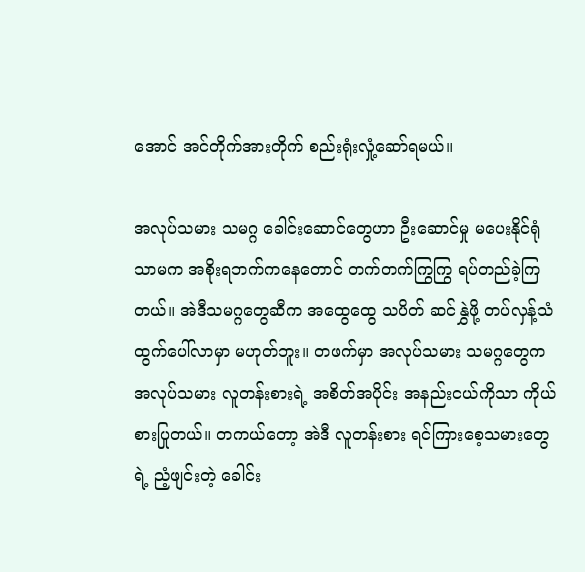အောင် အင်တိုက်အားတိုက် စည်းရုံးလှုံ့ဆော်ရမယ်။

အလုပ်သမား သမဂ္ဂ ခေါင်းဆောင်တွေဟာ ဦးဆောင်မှု မပေးနိုင်ရုံသာမက အစိုးရဘက်ကနေတောင် တက်တက်ကြွကြွ ရပ်တည်ခဲ့ကြတယ်။ အဲဒီသမဂ္ဂတွေဆီက အထွေထွေ သပိတ် ဆင်နွှဲဖို့ တပ်လှန့်သံ ထွက်ပေါ်လာမှာ မဟုတ်ဘူး။ တဖက်မှာ အလုပ်သမား သမဂ္ဂတွေက အလုပ်သမား လူတန်းစားရဲ့ အစိတ်အပိုင်း အနည်းငယ်ကိုသာ ကိုယ်စားပြုတယ်။ တကယ်တော့ အဲဒီ လူတန်းစား ရင်ကြားစေ့သမားတွေရဲ့ ညံ့ဖျင်းတဲ့ ခေါင်း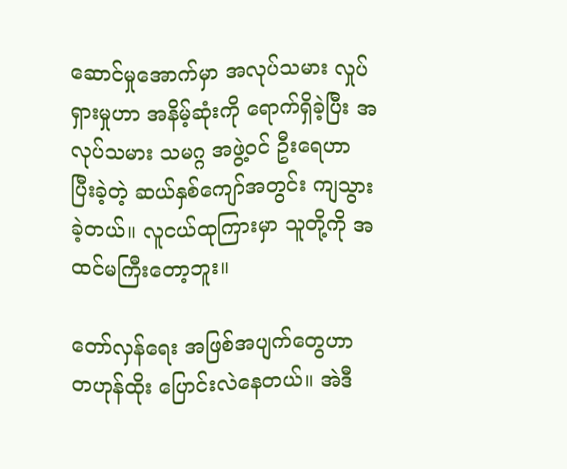ဆောင်မှုအောက်မှာ အလုပ်သမား လှုပ်ရှားမှုဟာ အနိမ့်ဆုံးကို ရောက်ရှိခဲ့ပြီး အလုပ်သမား သမဂ္ဂ အဖွဲ့ဝင် ဦးရေဟာ ပြီးခဲ့တဲ့ ဆယ်နှစ်ကျော်အတွင်း ကျသွားခဲ့တယ်။ လူငယ်ထုကြားမှာ သူတို့ကို အထင်မကြီးတော့ဘူး။

တော်လှန်ရေး အဖြစ်အပျက်တွေဟာ တဟုန်ထိုး ပြောင်းလဲနေတယ်။ အဲဒီ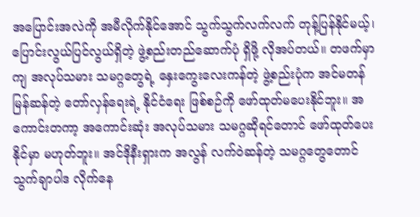အပြောင်းအလဲကို အမီလိုက်နိုင်အောင် သွက်သွက်လက်လက် တုန့်ပြန်နိုင်မယ့်၊ ပြောင်းလွယ်ပြင်လွယ်ရှိတဲ့ ဖွဲ့စည်းတည်ဆောက်ပုံ ရှိဖို့ လိုအပ်တယ်။ တဖက်မှာကျ အလုပ်သမား သမဂ္ဂတွေရဲ့ နှေးကွေးလေးကန်တဲ့ ဖွဲ့စည်းပုံက အင်မတန်မြန်ဆန်တဲ့ တော်လှန်ရေးရဲ့ နိုင်ငံရေး ဖြစ်စဉ်ကို ဖော်ထုတ်မပေးနိုင်ဘူး။ အကောင်းတကာ့ အကောင်းဆုံး အလုပ်သမား သမဂ္ဂဆိုရင်တောင် ဖော်ထုတ်ပေးနိုင်မှာ မဟုတ်ဘူး။ အင်ဒိုနီးရှားက အလွန် လက်ဝဲဆန်တဲ့ သမဂ္ဂတွေတောင် သွက်ချာပါဒ လိုက်နေ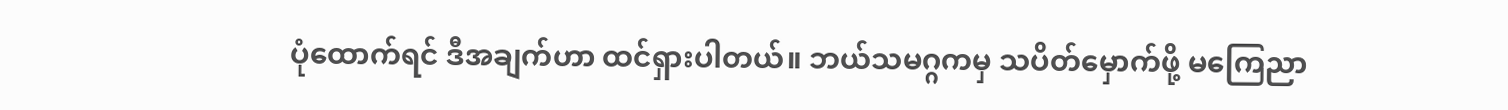ပုံထောက်ရင် ဒီအချက်ဟာ ထင်ရှားပါတယ်။ ဘယ်သမဂ္ဂကမှ သပိတ်မှောက်ဖို့ မကြေညာ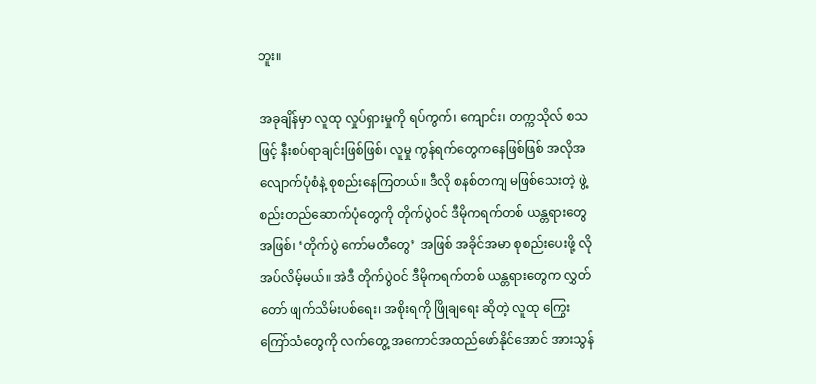ဘူး။

အခုချိန်မှာ လူထု လှုပ်ရှားမှုကို ရပ်ကွက်၊ ကျောင်း၊ တက္ကသိုလ် စသဖြင့် နီးစပ်ရာချင်းဖြစ်ဖြစ်၊ လူမှု ကွန်ရက်တွေကနေဖြစ်ဖြစ် အလိုအလျောက်ပုံစံနဲ့ စုစည်းနေကြတယ်။ ဒီလို စနစ်တကျ မဖြစ်သေးတဲ့ ဖွဲ့စည်းတည်ဆောက်ပုံတွေကို တိုက်ပွဲဝင် ဒီမိုကရက်တစ် ယန္တရားတွေအဖြစ်၊ ‘တိုက်ပွဲ ကော်မတီတွေ’  အဖြစ် အခိုင်အမာ စုစည်းပေးဖို့ လိုအပ်လိမ့်မယ်။ အဲဒီ တိုက်ပွဲဝင် ဒီမိုကရက်တစ် ယန္တရားတွေက လွှတ်တော် ဖျက်သိမ်းပစ်ရေး၊ အစိုးရကို ဖြိုချရေး ဆိုတဲ့ လူထု ကြွေးကြော်သံတွေကို လက်တွေ့ အကောင်အထည်ဖော်နိုင်အောင် အားသွန်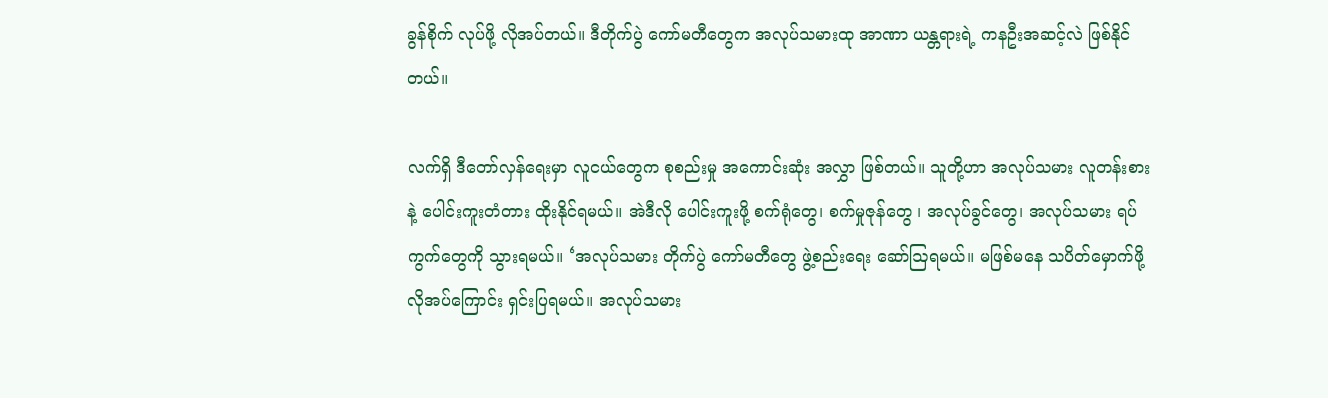ခွန်စိုက် လုပ်ဖို့ လိုအပ်တယ်။ ဒီတိုက်ပွဲ ကော်မတီတွေက အလုပ်သမားထု အာဏာ ယန္တရားရဲ့ ကနဦးအဆင့်လဲ ဖြစ်နိုင်တယ်။

လက်ရှိ ဒီတော်လှန်ရေးမှာ လူငယ်တွေက စုစည်းမှု အကောင်းဆုံး အလွှာ ဖြစ်တယ်။ သူတို့ဟာ အလုပ်သမား လူတန်းစားနဲ့ ပေါင်းကူးတံတား ထိုးနိုင်ရမယ်။ အဲဒီလို ပေါင်းကူးဖို့ စက်ရုံတွေ၊ စက်မှုဇုန်တွေ ၊ အလုပ်ခွင်တွေ၊ အလုပ်သမား ရပ်ကွက်တွေကို သွားရမယ်။ ‘အလုပ်သမား တိုက်ပွဲ ကော်မတီတွေ ဖွဲ့စည်းရေး ဆော်ဩရမယ်။ မဖြစ်မနေ သပိတ်မှောက်ဖို့ လိုအပ်ကြောင်း ရှင်းပြရမယ်။ အလုပ်သမား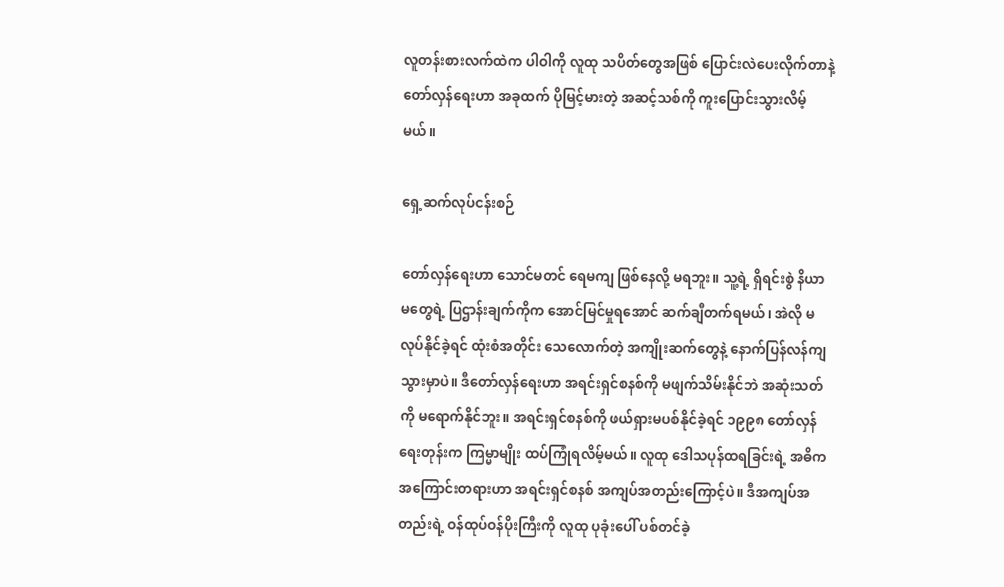လူတန်းစားလက်ထဲက ပါဝါကို လူထု သပိတ်တွေအဖြစ် ပြောင်းလဲပေးလိုက်တာနဲ့ တော်လှန်ရေးဟာ အခုထက် ပိုမြင့်မားတဲ့ အဆင့်သစ်ကို ကူးပြောင်းသွားလိမ့်မယ်။

ရှေ့ဆက်လုပ်ငန်းစဉ်

တော်လှန်ရေးဟာ သောင်မတင် ရေမကျ ဖြစ်နေလို့ မရဘူး။ သူ့ရဲ့ ရှိရင်းစွဲ နိယာမတွေရဲ့ ပြဌာန်းချက်ကိုက အောင်မြင်မှုရအောင် ဆက်ချီတက်ရမယ်၊ အဲလို မလုပ်နိုင်ခဲ့ရင် ထုံးစံအတိုင်း သေလောက်တဲ့ အကျိုးဆက်တွေနဲ့ နောက်ပြန်လန်ကျသွားမှာပဲ။ ဒီတော်လှန်ရေးဟာ အရင်းရှင်စနစ်ကို မဖျက်သိမ်းနိုင်ဘဲ အဆုံးသတ်ကို မရောက်နိုင်ဘူး။ အရင်းရှင်စနစ်ကို ဖယ်ရှားမပစ်နိုင်ခဲ့ရင် ၁၉၉၈ တော်လှန်ရေးတုန်းက ကြမ္မာမျိုး ထပ်ကြုံရလိမ့်မယ်။ လူထု ဒေါသပုန်ထရခြင်းရဲ့ အဓိက အကြောင်းတရားဟာ အရင်းရှင်စနစ် အကျပ်အတည်းကြောင့်ပဲ။ ဒီအကျပ်အတည်းရဲ့ ဝန်ထုပ်ဝန်ပိုးကြီးကို လူထု ပုခုံးပေါ် ပစ်တင်ခဲ့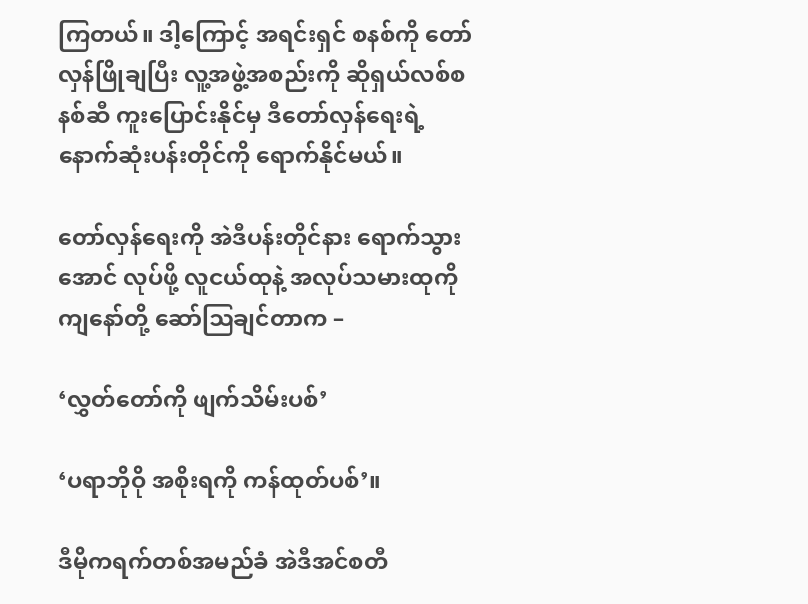ကြတယ်။ ဒါ့ကြောင့် အရင်းရှင် စနစ်ကို တော်လှန်ဖြိုချပြီး လူ့အဖွဲ့အစည်းကို ဆိုရှယ်လစ်စနစ်ဆီ ကူးပြောင်းနိုင်မှ ဒီတော်လှန်ရေးရဲ့ နောက်ဆုံးပန်းတိုင်ကို ရောက်နိုင်မယ်။

တော်လှန်ရေးကို အဲဒီပန်းတိုင်နား ရောက်သွားအောင် လုပ်ဖို့ လူငယ်ထုနဲ့ အလုပ်သမားထုကို ကျနော်တို့ ဆော်ဩချင်တာက –

‘လွှတ်တော်ကို ဖျက်သိမ်းပစ်’

‘ပရာဘိုဝို အစိုးရကို ကန်ထုတ်ပစ်’။

ဒီမိုကရက်တစ်အမည်ခံ အဲဒီအင်စတီ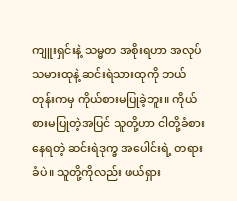ကျူးရှင်းနဲ့ သမ္မတ အစိုးရဟာ အလုပ်သမားထုနဲ့ ဆင်းရဲသားထုကို ဘယ်တုန်းကမှ ကိုယ်စားမပြုခဲ့ဘူး။ ကိုယ်စားမပြုတဲ့အပြင် သူတို့ဟာ ငါတို့ခံစားနေရတဲ့ ဆင်းရဲဒုက္ခ အပေါင်းရဲ့ တရားခံပဲ။ သူတို့ကိုလည်း ဖယ်ရှား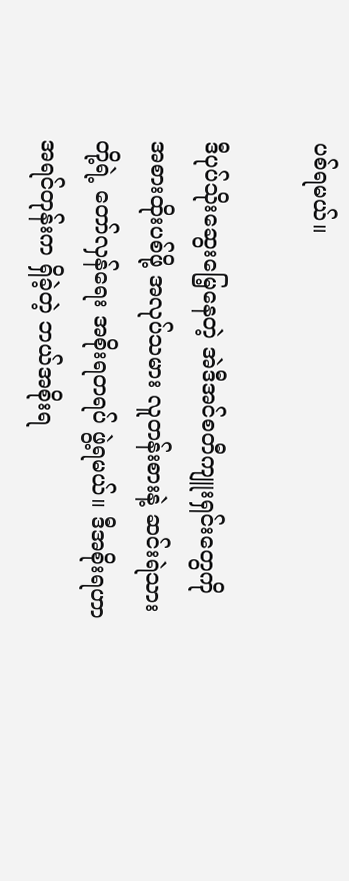ပစ်ရမယ်။

ဒီပုပ်သိုးဆွေးမြေ့နေတဲ့ အဲဒီအင်စတီကျူးရှင်းတွေကို အစားထိုးပစ်ဖို့ အလုပ်သမား လူတန်းစားနဲ့ ဆင်းရဲသားတို့ရဲ့ တော်လှန်ရေး အစိုးရတရပ် ဖွဲ့ရမယ်။ ဒီအစိုးရဟာ အရင်တုန်းက ရှိခဲ့တဲ့ ဘယ်အစိုးရ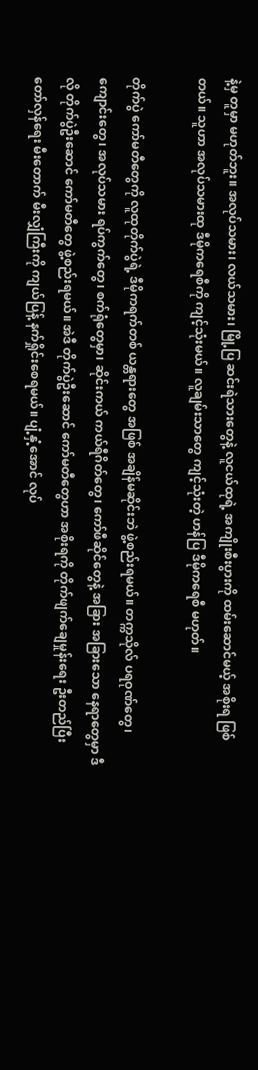နဲ့မှ တူမှာ မဟုတ်ဘူး။ အလုပ်သမား၊ လယ်သမား၊ မြို့ပြ ဆင်းရဲသားတွေနဲ့ လူငယ်ထုရဲ့ အကျိုးစီးပွားကို ထမ်းဆောင်မယ့် အစိုးရ ဖြစ်တယ်။ သူဟာ အလုပ်သမားထု ဒီမိုကရေစီကို ကျင့်သုံးမယ်။ လူချမ်းသာတွေ ကျင့်သုံးတဲ့ ဟန်ပြ ဒီမိုကရေစီ မဟုတ်။

တိုက်ပွဲ ကော်မတီတွေကို လူထုတိုက်ပွဲရဲ့ ဒီမိုကရက်တစ် ယန္တရားတွေ အဖြစ် အချိန်မဆိုင်းဘဲ ဖွဲ့စည်းရမယ်။ တက္ကသိုလ် ပရဝုဏ်တွေ၊ ကျောင်းတွေ၊ အလုပ်သမား ရပ်ကွက်တွေ၊ စက်ရုံတွေမှာ၊ ဆိုင်းကယ် ကယ်ရီဂိတ်တွေ၊ ကော်ဖီဆိုင်တွေနဲ့ အခြား အခြားသော နေရာတွေမှာ ဒီလို တိုက်ပွဲဦးဆောင် ကော်မတီတွေ ဖွဲ့စည်းရမယ်။ အဲဒီ တိုက်ပွဲဦးဆောင် ကော်မတီတွေဟာ အစိုးရကို တိုက်ဖျက်ချေမှုန်းရေး ဦးတည်ပြီး တော်လှန်ရေး မီးတောက် မီးလျှံကြီးကို ကျယ်ပြန့် နက်ရှိုင်းစေရမယ်။ ပျံ့နှံ့အောင် လုပ်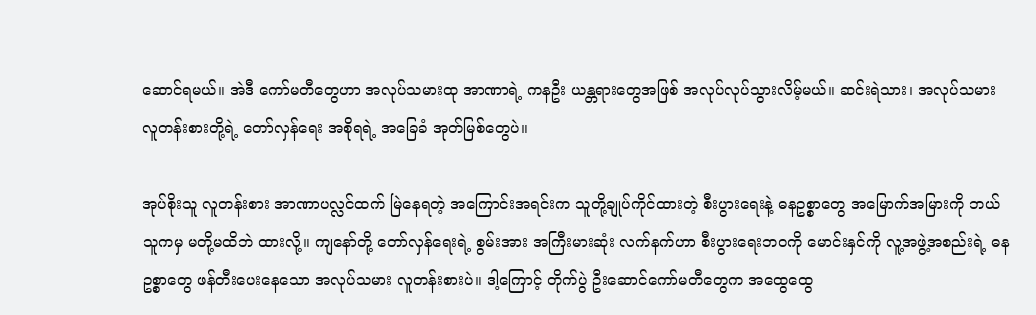ဆောင်ရမယ်။ အဲဒီ ကော်မတီတွေဟာ အလုပ်သမားထု အာဏာရဲ့ ကနဦး ယန္တရားတွေအဖြစ် အလုပ်လုပ်သွားလိမ့်မယ်။ ဆင်းရဲသား၊ အလုပ်သမား လူတန်းစားတို့ရဲ့ တော်လှန်ရေး အစိုရရဲ့ အခြေခံ အုတ်မြစ်တွေပဲ။

အုပ်စိုးသူ လူတန်းစား အာဏာပလ္လင်ထက် မြဲနေရတဲ့ အကြောင်းအရင်းက သူတို့ချုပ်ကိုင်ထားတဲ့ စီးပွားရေးနဲ့ ဓနဥစ္စာတွေ အမြောက်အမြားကို ဘယ်သူကမှ မတို့မထိဘဲ ထားလို့။ ကျနော်တို့ တော်လှန်ရေးရဲ့ စွမ်းအား အကြီးမားဆုံး လက်နက်ဟာ စီးပွားရေးဘဝကို မောင်းနှင်ကို လူ့အဖွဲ့အစည်းရဲ့ ဓနဥစ္စာတွေ ဖန်တီးပေးနေသော အလုပ်သမား လူတန်းစားပဲ။ ဒါ့ကြောင့် တိုက်ပွဲ ဦးဆောင်ကော်မတီတွေက အထွေထွေ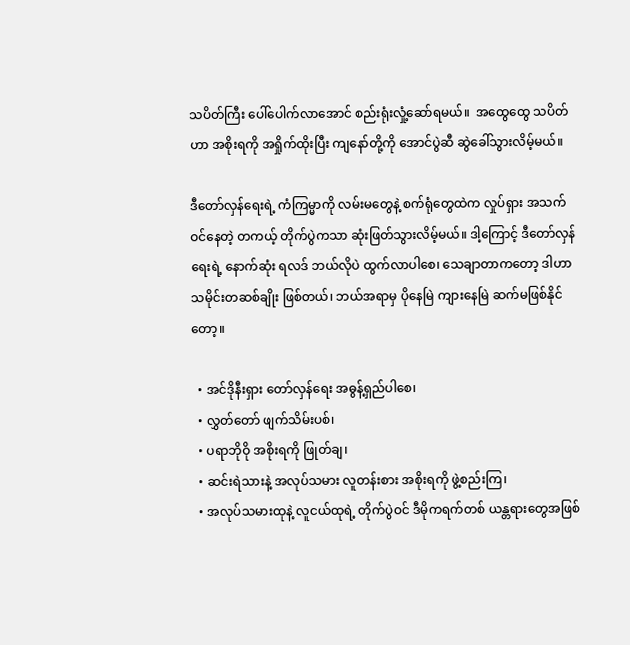သပိတ်ကြီး ပေါ်ပေါက်လာအောင် စည်းရုံးလှုံ့ဆော်ရမယ်။  အထွေထွေ သပိတ်ဟာ အစိုးရကို အရှိုက်ထိုးပြီး ကျနော်တို့ကို အောင်ပွဲဆီ ဆွဲခေါ်သွားလိမ့်မယ်။

ဒီတော်လှန်ရေးရဲ့ ကံကြမ္မာကို လမ်းမတွေနဲ့ စက်ရုံတွေထဲက လှုပ်ရှား အသက်ဝင်နေတဲ့ တကယ့် တိုက်ပွဲကသာ ဆုံးဖြတ်သွားလိမ့်မယ်။ ဒါ့ကြောင့် ဒီတော်လှန်ရေးရဲ့ နောက်ဆုံး ရလဒ် ဘယ်လိုပဲ ထွက်လာပါစေ၊ သေချာတာကတော့ ဒါဟာ သမိုင်းတဆစ်ချိုး ဖြစ်တယ်၊ ဘယ်အရာမှ ပိုနေမြဲ ကျားနေမြဲ ဆက်မဖြစ်နိုင်တော့။

  • အင်ဒိုနီးရှား တော်လှန်ရေး အဓွန့်ရှည်ပါစေ၊
  • လွှတ်တော် ဖျက်သိမ်းပစ်၊
  • ပရာဘိုဝို အစိုးရကို ဖြုတ်ချ၊
  • ဆင်းရဲသားနဲ့ အလုပ်သမား လူတန်းစား အစိုးရကို ဖွဲ့စည်းကြ၊
  • အလုပ်သမားထုနဲ့ လူငယ်ထုရဲ့ တိုက်ပွဲဝင် ဒီမိုကရက်တစ် ယန္တရားတွေအဖြစ်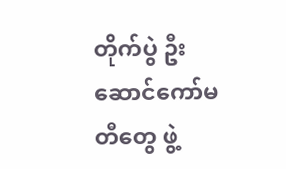တိုက်ပွဲ ဦးဆောင်ကော်မတီတွေ ဖွဲ့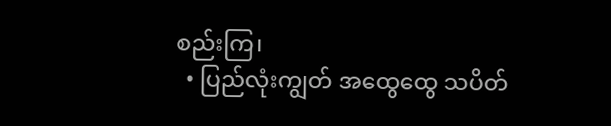စည်းကြ၊
  • ပြည်လုံးကျွတ် အထွေထွေ သပိတ်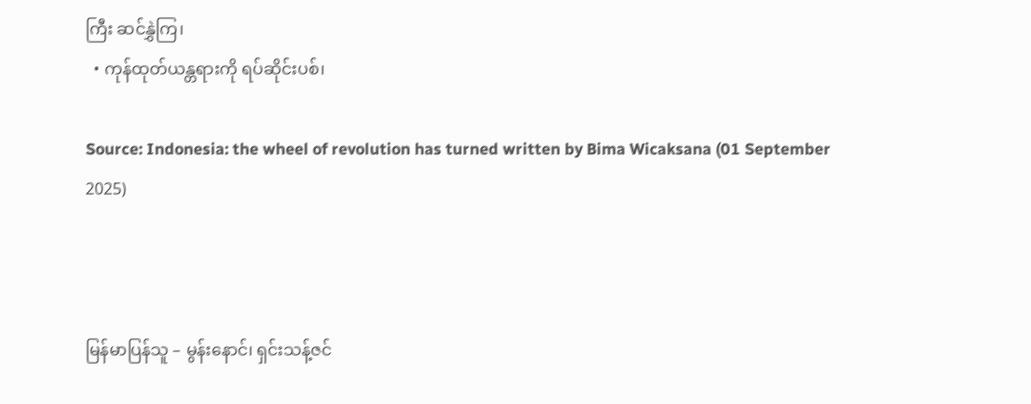ကြီး ဆင်နွှဲကြ၊
  • ကုန်ထုတ်ယန္တရားကို ရပ်ဆိုင်းပစ်၊

Source: Indonesia: the wheel of revolution has turned written by Bima Wicaksana (01 September 2025)



မြန်မာပြန်သူ – မွန်းနောင်၊ ရှင်းသန့်ဇင်